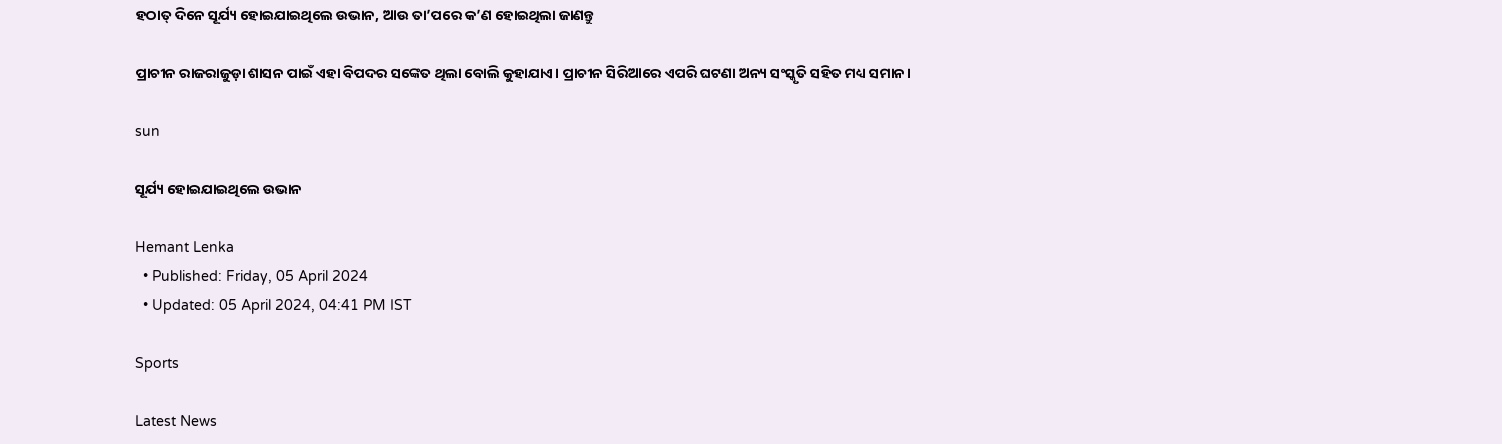ହଠାତ୍‌ ଦିନେ ସୂର୍ଯ୍ୟ ହୋଇଯାଇଥିଲେ ଉଭାନ, ଆଉ ତା’ପରେ କ’ଣ ହୋଇଥିଲା ଜାଣନ୍ତୁ

ପ୍ରାଚୀନ ରାଜରାଜୁଡ଼ା ଶାସନ ପାଇଁ ଏହା ବିପଦର ସଙ୍କେତ ଥିଲା ବୋଲି କୁହାଯାଏ। ପ୍ରାଚୀନ ସିରିଆରେ ଏପରି ଘଟଣା ଅନ୍ୟ ସଂସ୍କୃତି ସହିତ ମଧ୍ୟ ସମାନ।

sun

ସୂର୍ଯ୍ୟ ହୋଇଯାଇଥିଲେ ଉଭାନ

Hemant Lenka
  • Published: Friday, 05 April 2024
  • Updated: 05 April 2024, 04:41 PM IST

Sports

Latest News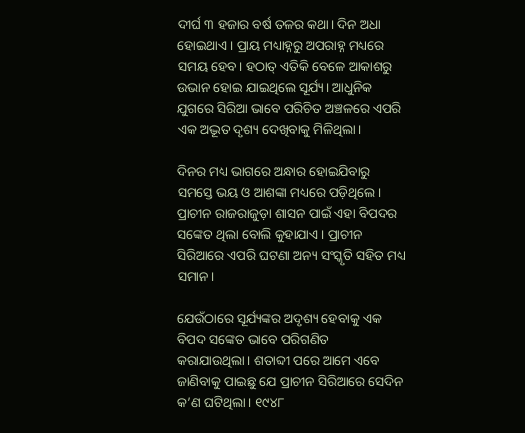ଦୀର୍ଘ ୩ ହଜାର ବର୍ଷ ତଳର କଥା। ଦିନ ଅଧା ହୋଇଥାଏ। ପ୍ରାୟ ମଧ୍ୟାହ୍ନରୁ ଅପରାହ୍ନ ମଧ୍ୟରେ ସମୟ ହେବ। ହଠାତ୍‌ ଏତିକି ବେଳେ ଆକାଶରୁ ଉଭାନ ହୋଇ ଯାଇଥିଲେ ସୂର୍ଯ୍ୟ। ଆଧୁନିକ ଯୁଗରେ ସିରିଆ ଭାବେ ପରିଚିତ ଅଞ୍ଚଳରେ ଏପରି ଏକ ଅଦ୍ଭୂତ ଦୃଶ୍ୟ ଦେଖିବାକୁ ମିଳିଥିଲା।

ଦିନର ମଧ୍ୟ ଭାଗରେ ଅନ୍ଧାର ହୋଇଯିବାରୁ ସମସ୍ତେ ଭୟ ଓ ଆଶଙ୍କା ମଧ୍ୟରେ ପଡ଼ିଥିଲେ। ପ୍ରାଚୀନ ରାଜରାଜୁଡ଼ା ଶାସନ ପାଇଁ ଏହା ବିପଦର ସଙ୍କେତ ଥିଲା ବୋଲି କୁହାଯାଏ। ପ୍ରାଚୀନ ସିରିଆରେ ଏପରି ଘଟଣା ଅନ୍ୟ ସଂସ୍କୃତି ସହିତ ମଧ୍ୟ ସମାନ।

ଯେଉଁଠାରେ ସୂର୍ଯ୍ୟଙ୍କର ଅଦୃଶ୍ୟ ହେବାକୁ ଏକ ବିପଦ ସଙ୍କେତ ଭାବେ ପରିଗଣିତ କରାଯାଉଥିଲା। ଶତାବ୍ଦୀ ପରେ ଆମେ ଏବେ ଜାଣିବାକୁ ପାଇଛୁ ଯେ ପ୍ରାଚୀନ ସିରିଆରେ ସେଦିନ କ’ଣ ଘଟିଥିଲା। ୧୯୪୮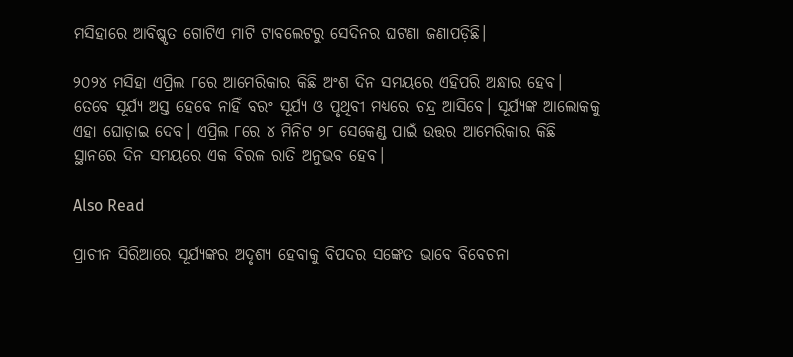ମସିହାରେ ଆବିଷ୍କୃତ ଗୋଟିଏ ମାଟି ଟାବଲେଟରୁ ସେଦିନର ଘଟଣା ଜଣାପଡ଼ିଛି।

୨୦୨୪ ମସିହା ଏପ୍ରିଲ ୮ରେ ଆମେରିକାର କିଛି ଅଂଶ ଦିନ ସମୟରେ ଏହିପରି ଅନ୍ଧାର ହେବ। ତେବେ ସୂର୍ଯ୍ୟ ଅସ୍ତ ହେବେ ନାହିଁ ବରଂ ସୂର୍ଯ୍ୟ ଓ ପୃଥିବୀ ମଧ୍ୟରେ ଚନ୍ଦ୍ର ଆସିବେ। ସୂର୍ଯ୍ୟଙ୍କ ଆଲୋକକୁ ଏହା ଘୋଡ଼ାଇ ଦେବ। ଏପ୍ରିଲ ୮ରେ ୪ ମିନିଟ ୨୮ ସେକେଣ୍ଡ ପାଇଁ ଉତ୍ତର ଆମେରିକାର କିଛି ସ୍ଥାନରେ ଦିନ ସମୟରେ ଏକ ବିରଳ ରାତି ଅନୁଭବ ହେବ।

Also Read

ପ୍ରାଚୀନ ସିରିଆରେ ସୂର୍ଯ୍ୟଙ୍କର ଅଦୃଶ୍ୟ ହେବାକୁ ବିପଦର ସଙ୍କେତ ଭାବେ ବିବେଚନା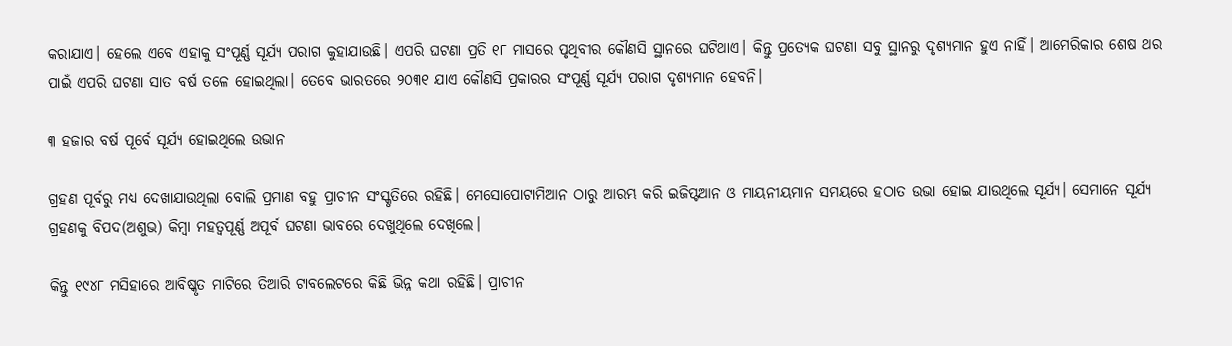କରାଯାଏ। ହେଲେ ଏବେ ଏହାକୁ ସଂପୂର୍ଣ୍ଣ ସୂର୍ଯ୍ୟ ପରାଗ କୁହାଯାଉଛି। ଏପରି ଘଟଣା ପ୍ରତି ୧୮ ମାସରେ ପୃଥିବୀର କୌଣସି ସ୍ଥାନରେ ଘଟିଥାଏ। କିନ୍ତୁ ପ୍ରତ୍ୟେକ ଘଟଣା ସବୁ ସ୍ଥାନରୁ ଦୃଶ୍ୟମାନ ହୁଏ ନାହିଁ। ଆମେରିକାର ଶେଷ ଥର ପାଇଁ ଏପରି ଘଟଣା ସାତ ବର୍ଷ ତଳେ ହୋଇଥିଲା। ତେବେ ଭାରତରେ ୨୦୩୧ ଯାଏ କୌଣସି ପ୍ରକାରର ସଂପୂର୍ଣ୍ଣ ସୂର୍ଯ୍ୟ ପରାଗ ଦୃଶ୍ୟମାନ ହେବନି।

୩ ହଜାର ବର୍ଷ ପୂର୍ବେ ସୂର୍ଯ୍ୟ ହୋଇଥିଲେ ଉଭାନ

ଗ୍ରହଣ ପୂର୍ବରୁ ମଧ୍ୟ ଦେଖାଯାଉଥିଲା ବୋଲି ପ୍ରମାଣ ବହୁ ପ୍ରାଚୀନ ସଂସ୍କୃତିରେ ରହିଛି। ମେସୋପୋଟାମିଆନ ଠାରୁ ଆରମ୍ଭ କରି ଇଜିପ୍ଟଆନ ଓ ମାୟନୀୟମାନ ସମୟରେ ହଠାତ ଉଭା ହୋଇ ଯାଉଥିଲେ ସୂର୍ଯ୍ୟ। ସେମାନେ ସୂର୍ଯ୍ୟ ଗ୍ରହଣକୁ ବିପଦ(ଅଶୁଭ) କିମ୍ବା ମହତ୍ୱପୂର୍ଣ୍ଣ ଅପୂର୍ବ ଘଟଣା ଭାବରେ ଦେଖୁଥିଲେ ଦେଖିଲେ।

କିନ୍ତୁ ୧୯୪୮ ମସିହାରେ ଆବିଷ୍କୃତ ମାଟିରେ ତିଆରି ଟାବଲେଟରେ କିଛି ଭିନ୍ନ କଥା ରହିଛି। ପ୍ରାଚୀନ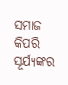ସମାଜ କିପରି ସୂର୍ଯ୍ୟଙ୍କର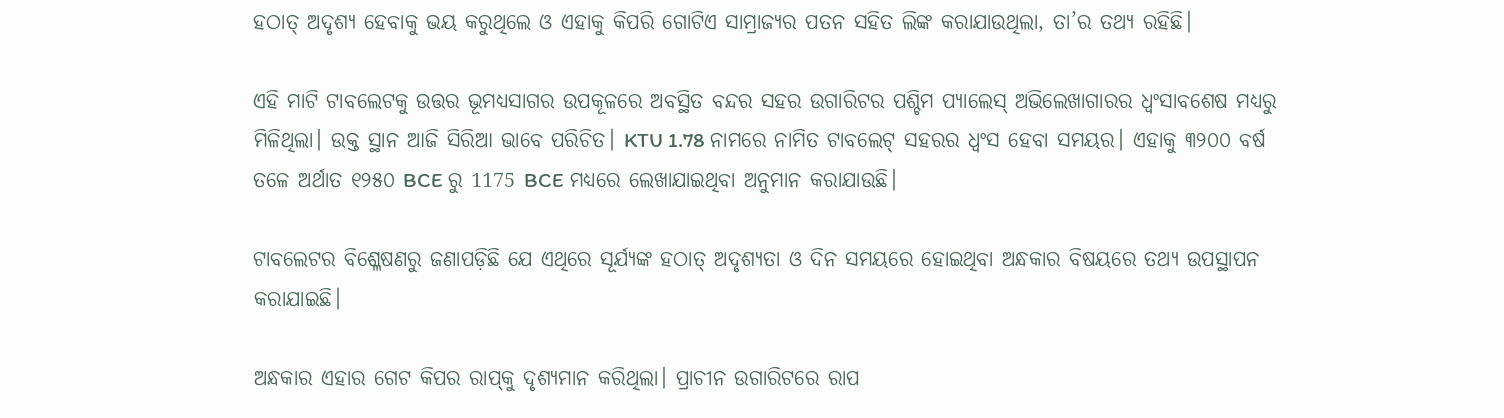ହଠାତ୍ ଅଦୃଶ୍ୟ ହେବାକୁ ଭୟ କରୁଥିଲେ ଓ ଏହାକୁ କିପରି ଗୋଟିଏ ସାମ୍ରାଜ୍ୟର ପତନ ସହିତ ଲିଙ୍କ କରାଯାଉଥିଲା, ତା’ର ତଥ୍ୟ ରହିଛି।

ଏହି ମାଟି ଟାବଲେଟକୁ ଉତ୍ତର ଭୂମଧ୍ୟସାଗର ଉପକୂଳରେ ଅବସ୍ଥିତ ବନ୍ଦର ସହର ଉଗାରିଟର ପଶ୍ଚିମ ପ୍ୟାଲେସ୍ ଅଭିଲେଖାଗାରର ଧ୍ୱଂସାବଶେଷ ମଧ୍ୟରୁ ମିଳିଥିଲା। ଉକ୍ତ ସ୍ଥାନ ଆଜି ସିରିଆ ଭାବେ ପରିଚିତ। KTU 1.78 ନାମରେ ନାମିତ ଟାବଲେଟ୍ ସହରର ଧ୍ୱଂସ ହେବା ସମୟର। ଏହାକୁ ୩୨୦୦ ବର୍ଷ ତଳେ ଅର୍ଥାତ ୧୨୫୦ BCE ରୁ 1175 BCE ମଧ୍ୟରେ ଲେଖାଯାଇଥିବା ଅନୁମାନ କରାଯାଉଛି।

ଟାବଲେଟର ବିଶ୍ଳେଷଣରୁ ଜଣାପଡ଼ିଛି ଯେ ଏଥିରେ ସୂର୍ଯ୍ୟଙ୍କ ହଠାତ୍ ଅଦୃଶ୍ୟତା ଓ ଦିନ ସମୟରେ ହୋଇଥିବା ଅନ୍ଧକାର ବିଷୟରେ ତଥ୍ୟ ଉପସ୍ଥାପନ କରାଯାଇଛି।

ଅନ୍ଧକାର ଏହାର ଗେଟ କିପର ରାପ୍‌କୁ ଦୃଶ୍ୟମାନ କରିଥିଲା। ପ୍ରାଚୀନ ଉଗାରିଟରେ ରାପ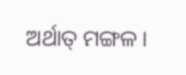ଅର୍ଥାତ୍ ମଙ୍ଗଳ।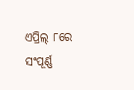ଏପ୍ରିଲ୍ ୮ରେ ସଂପୂର୍ଣ୍ଣ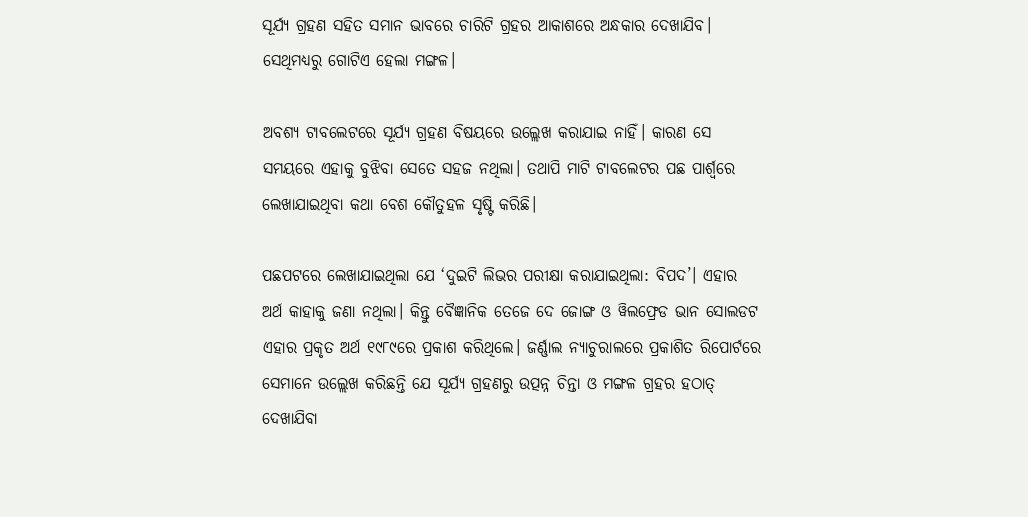ସୂର୍ଯ୍ୟ ଗ୍ରହଣ ସହିତ ସମାନ ଭାବରେ ଚାରିଟି ଗ୍ରହର ଆକାଶରେ ଅନ୍ଧକାର ଦେଖାଯିବ। ସେଥିମଧ୍ୟରୁ ଗୋଟିଏ ହେଲା ମଙ୍ଗଳ।

ଅବଶ୍ୟ ଟାବଲେଟରେ ସୂର୍ଯ୍ୟ ଗ୍ରହଣ ବିଷୟରେ ଉଲ୍ଲେଖ କରାଯାଇ ନାହିଁ। କାରଣ ସେ ସମୟରେ ଏହାକୁ ବୁଝିବା ସେତେ ସହଜ ନଥିଲା। ତଥାପି ମାଟି ଟାବଲେଟର ପଛ ପାର୍ଶ୍ୱରେ ଲେଖାଯାଇଥିବା କଥା ବେଶ କୌତୁହଳ ସୃଷ୍ଟି କରିଛି।

ପଛପଟରେ ଲେଖାଯାଇଥିଲା ଯେ ‘ଦୁଇଟି ଲିଭର ପରୀକ୍ଷା କରାଯାଇଥିଲା: ବିପଦ’। ଏହାର ଅର୍ଥ କାହାକୁ ଜଣା ନଥିଲା। କିନ୍ତୁ ବୈଜ୍ଞାନିକ ତେଜେ ଦେ ଜୋଙ୍ଗ ଓ ୱିଲଫ୍ରେଡ ଭାନ ସୋଲଡଟ ଏହାର ପ୍ରକୃତ ଅର୍ଥ ୧୯୮୯ରେ ପ୍ରକାଶ କରିଥିଲେ। ଜର୍ଣ୍ଣାଲ ନ୍ୟାଚୁରାଲରେ ପ୍ରକାଶିତ ରିପୋର୍ଟରେ ସେମାନେ ଉଲ୍ଲେଖ କରିଛନ୍ତି ଯେ ସୂର୍ଯ୍ୟ ଗ୍ରହଣରୁ ଉତ୍ପନ୍ନ ଚିନ୍ତା ଓ ମଙ୍ଗଳ ଗ୍ରହର ହଠାତ୍ ଦେଖାଯିବା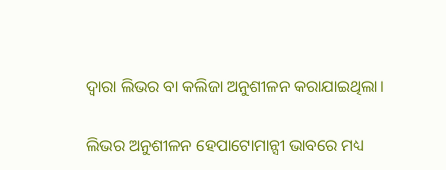ଦ୍ୱାରା ଲିଭର ବା କଲିଜା ଅନୁଶୀଳନ କରାଯାଇଥିଲା।

ଲିଭର ଅନୁଶୀଳନ ହେପାଟୋମାନ୍ସୀ ଭାବରେ ମଧ୍ୟ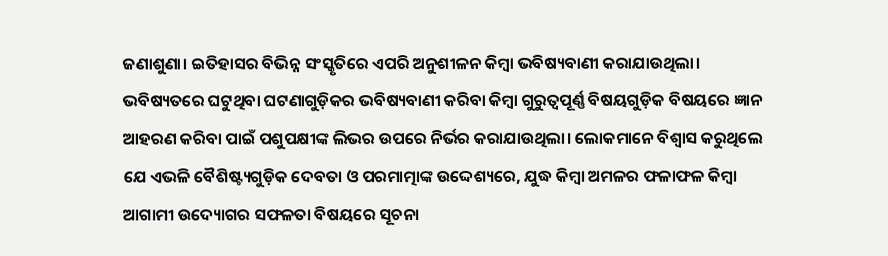ଜଣାଶୁଣା। ଇତିହାସର ବିଭିନ୍ନ ସଂସ୍କୃତିରେ ଏପରି ଅନୁଶୀଳନ କିମ୍ବା ଭବିଷ୍ୟବାଣୀ କରାଯାଉଥିଲା। ଭବିଷ୍ୟତରେ ଘଟୁଥିବା ଘଟଣାଗୁଡ଼ିକର ଭବିଷ୍ୟବାଣୀ କରିବା କିମ୍ବା ଗୁରୁତ୍ୱପୂର୍ଣ୍ଣ ବିଷୟଗୁଡ଼ିକ ବିଷୟରେ ଜ୍ଞାନ ଆହରଣ କରିବା ପାଇଁ ପଶୁପକ୍ଷୀଙ୍କ ଲିଭର ଉପରେ ନିର୍ଭର କରାଯାଉଥିଲା। ଲୋକମାନେ ବିଶ୍ୱାସ କରୁଥିଲେ ଯେ ଏଭଳି ବୈଶିଷ୍ଟ୍ୟଗୁଡ଼ିକ ଦେବତା ଓ ପରମାତ୍ମାଙ୍କ ଉଦ୍ଦେଶ୍ୟରେ, ଯୁଦ୍ଧ କିମ୍ବା ଅମଳର ଫଳାଫଳ କିମ୍ବା ଆଗାମୀ ଉଦ୍ୟୋଗର ସଫଳତା ବିଷୟରେ ସୂଚନା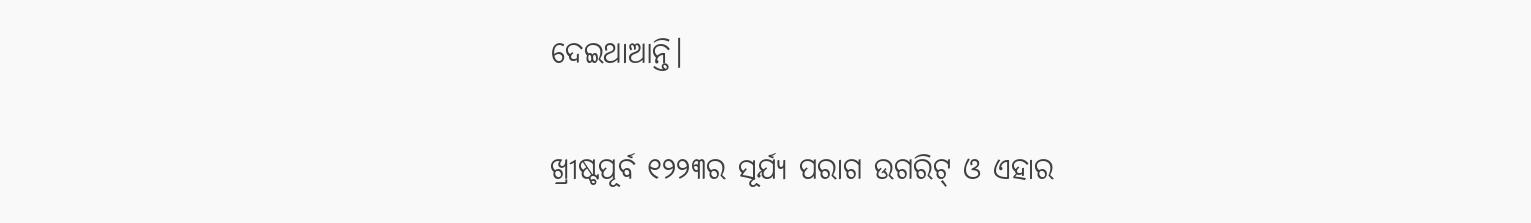ଦେଇଥାଆନ୍ତି।

ଖ୍ରୀଷ୍ଟପୂର୍ବ ୧୨୨୩ର ସୂର୍ଯ୍ୟ ପରାଗ ଉଗରିଟ୍ ଓ ଏହାର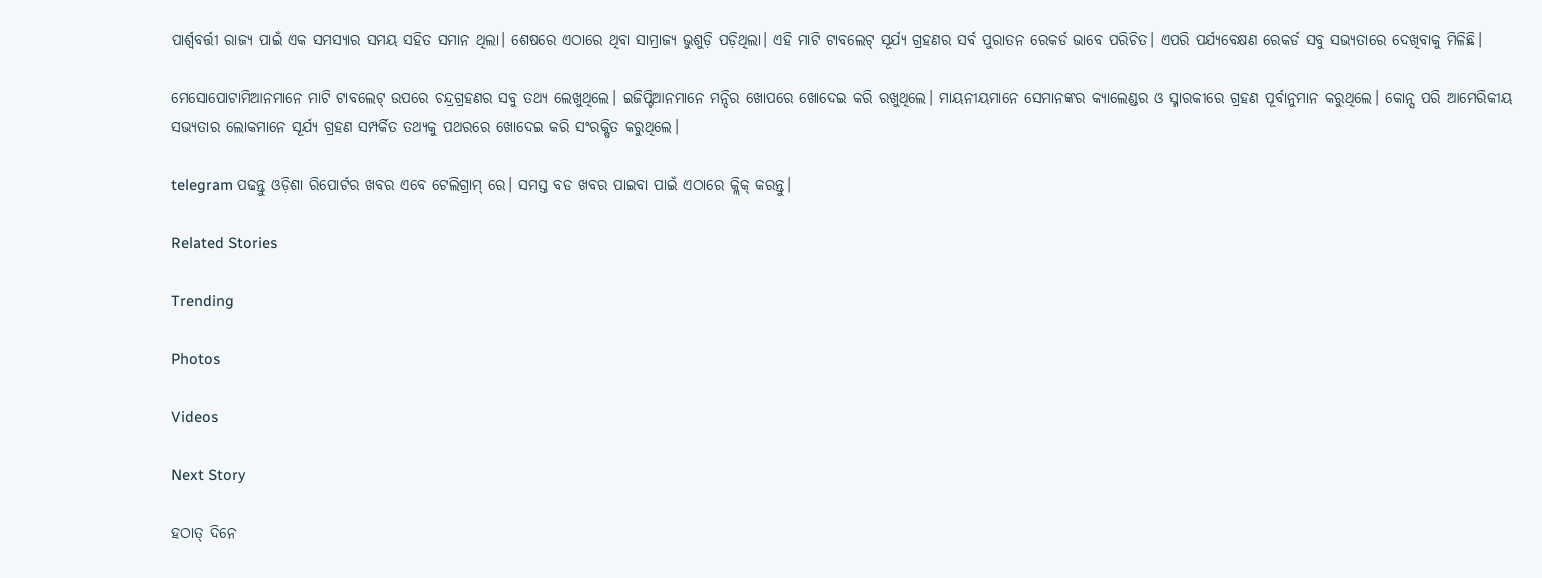ପାର୍ଶ୍ୱବର୍ତ୍ତୀ ରାଜ୍ୟ ପାଇଁ ଏକ ସମସ୍ୟାର ସମୟ ସହିତ ସମାନ ଥିଲା। ଶେଷରେ ଏଠାରେ ଥିବା ସାମ୍ରାଜ୍ୟ ଭୁଶୁଡ଼ି ପଡ଼ିଥିଲା। ଏହି ମାଟି ଟାବଲେଟ୍ ସୂର୍ଯ୍ୟ ଗ୍ରହଣର ସର୍ବ ପୁରାତନ ରେକର୍ଡ ଭାବେ ପରିଚିତ। ଏପରି ପର୍ଯ୍ୟବେକ୍ଷଣ ରେକର୍ଡ ସବୁ ସଭ୍ୟତାରେ ଦେଖିବାକୁ ମିଳିଛି।

ମେସୋପୋଟାମିଆନମାନେ ମାଟି ଟାବଲେଟ୍ ଉପରେ ଚନ୍ଦ୍ରଗ୍ରହଣର ସବୁ ତଥ୍ୟ ଲେଖୁଥିଲେ। ଇଜିପ୍ଟିଆନମାନେ ମନ୍ଦିର ଖୋପରେ ଖୋଦେଇ କରି ରଖୁଥିଲେ। ମାୟନୀୟମାନେ ସେମାନଙ୍କର କ୍ୟାଲେଣ୍ଡର ଓ ସ୍ମାରକୀରେ ଗ୍ରହଣ ପୂର୍ବାନୁମାନ କରୁଥିଲେ। କୋନ୍ସ ପରି ଆମେରିକୀୟ ସଭ୍ୟତାର ଲୋକମାନେ ସୂର୍ଯ୍ୟ ଗ୍ରହଣ ସମ୍ପର୍କିତ ତଥ୍ୟକୁ ପଥରରେ ଖୋଦେଇ କରି ସଂରକ୍ଷିତ କରୁଥିଲେ।

telegram ପଢନ୍ତୁ ଓଡ଼ିଶା ରିପୋର୍ଟର ଖବର ଏବେ ଟେଲିଗ୍ରାମ୍ ରେ। ସମସ୍ତ ବଡ ଖବର ପାଇବା ପାଇଁ ଏଠାରେ କ୍ଲିକ୍ କରନ୍ତୁ।

Related Stories

Trending

Photos

Videos

Next Story

ହଠାତ୍‌ ଦିନେ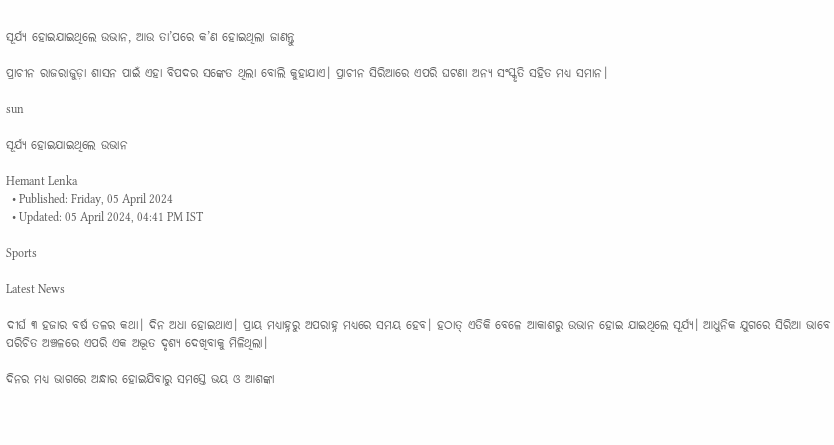ସୂର୍ଯ୍ୟ ହୋଇଯାଇଥିଲେ ଉଭାନ, ଆଉ ତା’ପରେ କ’ଣ ହୋଇଥିଲା ଜାଣନ୍ତୁ

ପ୍ରାଚୀନ ରାଜରାଜୁଡ଼ା ଶାସନ ପାଇଁ ଏହା ବିପଦର ସଙ୍କେତ ଥିଲା ବୋଲି କୁହାଯାଏ। ପ୍ରାଚୀନ ସିରିଆରେ ଏପରି ଘଟଣା ଅନ୍ୟ ସଂସ୍କୃତି ସହିତ ମଧ୍ୟ ସମାନ।

sun

ସୂର୍ଯ୍ୟ ହୋଇଯାଇଥିଲେ ଉଭାନ

Hemant Lenka
  • Published: Friday, 05 April 2024
  • Updated: 05 April 2024, 04:41 PM IST

Sports

Latest News

ଦୀର୍ଘ ୩ ହଜାର ବର୍ଷ ତଳର କଥା। ଦିନ ଅଧା ହୋଇଥାଏ। ପ୍ରାୟ ମଧ୍ୟାହ୍ନରୁ ଅପରାହ୍ନ ମଧ୍ୟରେ ସମୟ ହେବ। ହଠାତ୍‌ ଏତିକି ବେଳେ ଆକାଶରୁ ଉଭାନ ହୋଇ ଯାଇଥିଲେ ସୂର୍ଯ୍ୟ। ଆଧୁନିକ ଯୁଗରେ ସିରିଆ ଭାବେ ପରିଚିତ ଅଞ୍ଚଳରେ ଏପରି ଏକ ଅଦ୍ଭୂତ ଦୃଶ୍ୟ ଦେଖିବାକୁ ମିଳିଥିଲା।

ଦିନର ମଧ୍ୟ ଭାଗରେ ଅନ୍ଧାର ହୋଇଯିବାରୁ ସମସ୍ତେ ଭୟ ଓ ଆଶଙ୍କା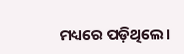ମଧ୍ୟରେ ପଡ଼ିଥିଲେ।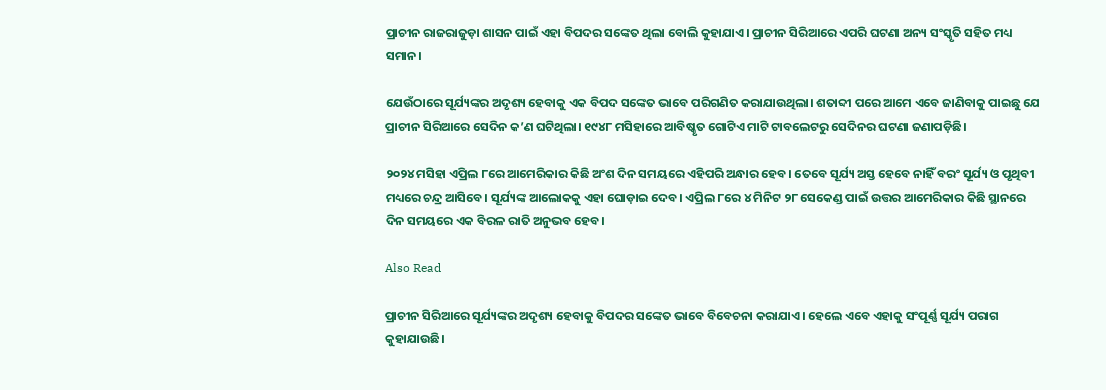ପ୍ରାଚୀନ ରାଜରାଜୁଡ଼ା ଶାସନ ପାଇଁ ଏହା ବିପଦର ସଙ୍କେତ ଥିଲା ବୋଲି କୁହାଯାଏ। ପ୍ରାଚୀନ ସିରିଆରେ ଏପରି ଘଟଣା ଅନ୍ୟ ସଂସ୍କୃତି ସହିତ ମଧ୍ୟ ସମାନ।

ଯେଉଁଠାରେ ସୂର୍ଯ୍ୟଙ୍କର ଅଦୃଶ୍ୟ ହେବାକୁ ଏକ ବିପଦ ସଙ୍କେତ ଭାବେ ପରିଗଣିତ କରାଯାଉଥିଲା। ଶତାବ୍ଦୀ ପରେ ଆମେ ଏବେ ଜାଣିବାକୁ ପାଇଛୁ ଯେ ପ୍ରାଚୀନ ସିରିଆରେ ସେଦିନ କ’ଣ ଘଟିଥିଲା। ୧୯୪୮ ମସିହାରେ ଆବିଷ୍କୃତ ଗୋଟିଏ ମାଟି ଟାବଲେଟରୁ ସେଦିନର ଘଟଣା ଜଣାପଡ଼ିଛି।

୨୦୨୪ ମସିହା ଏପ୍ରିଲ ୮ରେ ଆମେରିକାର କିଛି ଅଂଶ ଦିନ ସମୟରେ ଏହିପରି ଅନ୍ଧାର ହେବ। ତେବେ ସୂର୍ଯ୍ୟ ଅସ୍ତ ହେବେ ନାହିଁ ବରଂ ସୂର୍ଯ୍ୟ ଓ ପୃଥିବୀ ମଧ୍ୟରେ ଚନ୍ଦ୍ର ଆସିବେ। ସୂର୍ଯ୍ୟଙ୍କ ଆଲୋକକୁ ଏହା ଘୋଡ଼ାଇ ଦେବ। ଏପ୍ରିଲ ୮ରେ ୪ ମିନିଟ ୨୮ ସେକେଣ୍ଡ ପାଇଁ ଉତ୍ତର ଆମେରିକାର କିଛି ସ୍ଥାନରେ ଦିନ ସମୟରେ ଏକ ବିରଳ ରାତି ଅନୁଭବ ହେବ।

Also Read

ପ୍ରାଚୀନ ସିରିଆରେ ସୂର୍ଯ୍ୟଙ୍କର ଅଦୃଶ୍ୟ ହେବାକୁ ବିପଦର ସଙ୍କେତ ଭାବେ ବିବେଚନା କରାଯାଏ। ହେଲେ ଏବେ ଏହାକୁ ସଂପୂର୍ଣ୍ଣ ସୂର୍ଯ୍ୟ ପରାଗ କୁହାଯାଉଛି।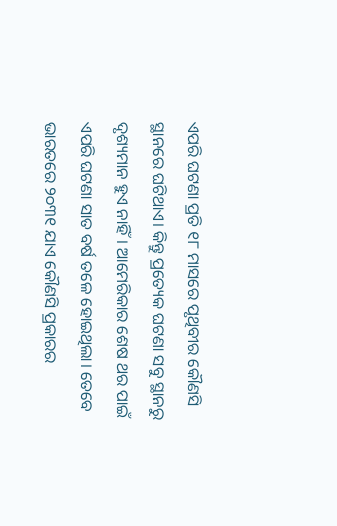ଏପରି ଘଟଣା ପ୍ରତି ୧୮ ମାସରେ ପୃଥିବୀର କୌଣସି ସ୍ଥାନରେ ଘଟିଥାଏ। କିନ୍ତୁ ପ୍ରତ୍ୟେକ ଘଟଣା ସବୁ ସ୍ଥାନରୁ ଦୃଶ୍ୟମାନ ହୁଏ ନାହିଁ। ଆମେରିକାର ଶେଷ ଥର ପାଇଁ ଏପରି ଘଟଣା ସାତ ବର୍ଷ ତଳେ ହୋଇଥିଲା। ତେବେ ଭାରତରେ ୨୦୩୧ ଯାଏ କୌଣସି ପ୍ରକାରର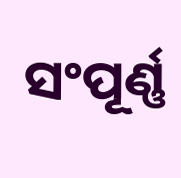ସଂପୂର୍ଣ୍ଣ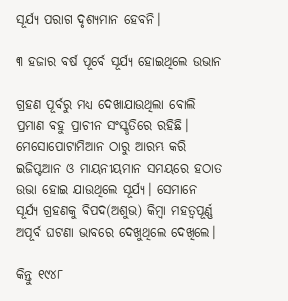ସୂର୍ଯ୍ୟ ପରାଗ ଦୃଶ୍ୟମାନ ହେବନି।

୩ ହଜାର ବର୍ଷ ପୂର୍ବେ ସୂର୍ଯ୍ୟ ହୋଇଥିଲେ ଉଭାନ

ଗ୍ରହଣ ପୂର୍ବରୁ ମଧ୍ୟ ଦେଖାଯାଉଥିଲା ବୋଲି ପ୍ରମାଣ ବହୁ ପ୍ରାଚୀନ ସଂସ୍କୃତିରେ ରହିଛି। ମେସୋପୋଟାମିଆନ ଠାରୁ ଆରମ୍ଭ କରି ଇଜିପ୍ଟଆନ ଓ ମାୟନୀୟମାନ ସମୟରେ ହଠାତ ଉଭା ହୋଇ ଯାଉଥିଲେ ସୂର୍ଯ୍ୟ। ସେମାନେ ସୂର୍ଯ୍ୟ ଗ୍ରହଣକୁ ବିପଦ(ଅଶୁଭ) କିମ୍ବା ମହତ୍ୱପୂର୍ଣ୍ଣ ଅପୂର୍ବ ଘଟଣା ଭାବରେ ଦେଖୁଥିଲେ ଦେଖିଲେ।

କିନ୍ତୁ ୧୯୪୮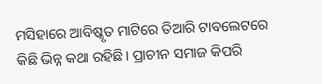ମସିହାରେ ଆବିଷ୍କୃତ ମାଟିରେ ତିଆରି ଟାବଲେଟରେ କିଛି ଭିନ୍ନ କଥା ରହିଛି। ପ୍ରାଚୀନ ସମାଜ କିପରି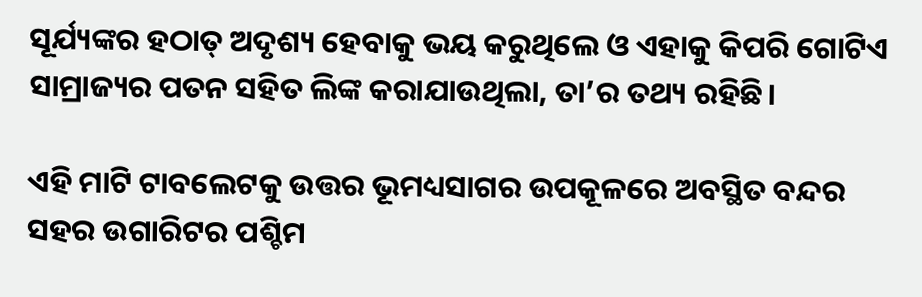ସୂର୍ଯ୍ୟଙ୍କର ହଠାତ୍ ଅଦୃଶ୍ୟ ହେବାକୁ ଭୟ କରୁଥିଲେ ଓ ଏହାକୁ କିପରି ଗୋଟିଏ ସାମ୍ରାଜ୍ୟର ପତନ ସହିତ ଲିଙ୍କ କରାଯାଉଥିଲା, ତା’ର ତଥ୍ୟ ରହିଛି।

ଏହି ମାଟି ଟାବଲେଟକୁ ଉତ୍ତର ଭୂମଧ୍ୟସାଗର ଉପକୂଳରେ ଅବସ୍ଥିତ ବନ୍ଦର ସହର ଉଗାରିଟର ପଶ୍ଚିମ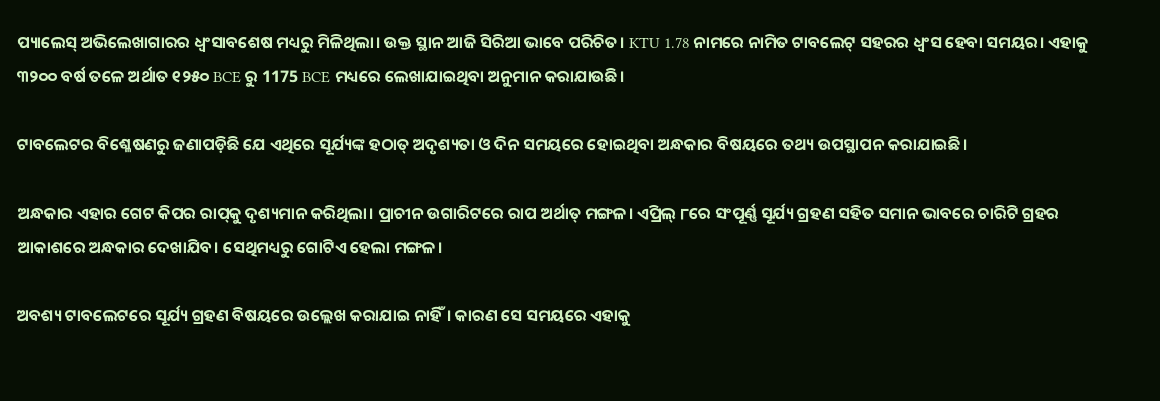ପ୍ୟାଲେସ୍ ଅଭିଲେଖାଗାରର ଧ୍ୱଂସାବଶେଷ ମଧ୍ୟରୁ ମିଳିଥିଲା। ଉକ୍ତ ସ୍ଥାନ ଆଜି ସିରିଆ ଭାବେ ପରିଚିତ। KTU 1.78 ନାମରେ ନାମିତ ଟାବଲେଟ୍ ସହରର ଧ୍ୱଂସ ହେବା ସମୟର। ଏହାକୁ ୩୨୦୦ ବର୍ଷ ତଳେ ଅର୍ଥାତ ୧୨୫୦ BCE ରୁ 1175 BCE ମଧ୍ୟରେ ଲେଖାଯାଇଥିବା ଅନୁମାନ କରାଯାଉଛି।

ଟାବଲେଟର ବିଶ୍ଳେଷଣରୁ ଜଣାପଡ଼ିଛି ଯେ ଏଥିରେ ସୂର୍ଯ୍ୟଙ୍କ ହଠାତ୍ ଅଦୃଶ୍ୟତା ଓ ଦିନ ସମୟରେ ହୋଇଥିବା ଅନ୍ଧକାର ବିଷୟରେ ତଥ୍ୟ ଉପସ୍ଥାପନ କରାଯାଇଛି।

ଅନ୍ଧକାର ଏହାର ଗେଟ କିପର ରାପ୍‌କୁ ଦୃଶ୍ୟମାନ କରିଥିଲା। ପ୍ରାଚୀନ ଉଗାରିଟରେ ରାପ ଅର୍ଥାତ୍ ମଙ୍ଗଳ। ଏପ୍ରିଲ୍ ୮ରେ ସଂପୂର୍ଣ୍ଣ ସୂର୍ଯ୍ୟ ଗ୍ରହଣ ସହିତ ସମାନ ଭାବରେ ଚାରିଟି ଗ୍ରହର ଆକାଶରେ ଅନ୍ଧକାର ଦେଖାଯିବ। ସେଥିମଧ୍ୟରୁ ଗୋଟିଏ ହେଲା ମଙ୍ଗଳ।

ଅବଶ୍ୟ ଟାବଲେଟରେ ସୂର୍ଯ୍ୟ ଗ୍ରହଣ ବିଷୟରେ ଉଲ୍ଲେଖ କରାଯାଇ ନାହିଁ। କାରଣ ସେ ସମୟରେ ଏହାକୁ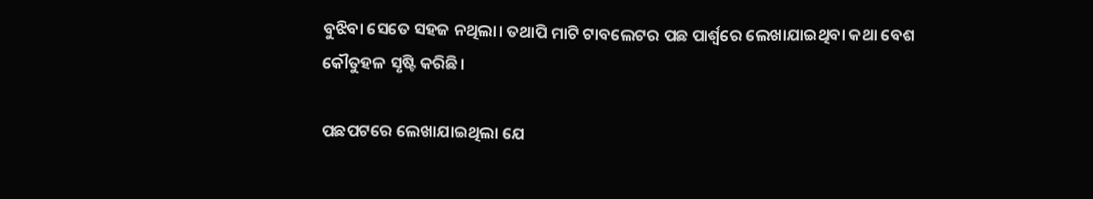ବୁଝିବା ସେତେ ସହଜ ନଥିଲା। ତଥାପି ମାଟି ଟାବଲେଟର ପଛ ପାର୍ଶ୍ୱରେ ଲେଖାଯାଇଥିବା କଥା ବେଶ କୌତୁହଳ ସୃଷ୍ଟି କରିଛି।

ପଛପଟରେ ଲେଖାଯାଇଥିଲା ଯେ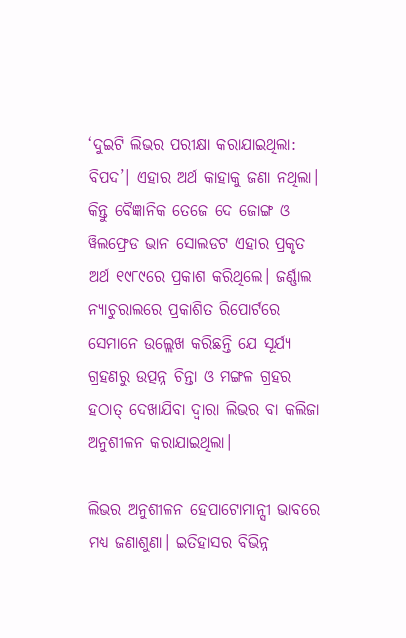‘ଦୁଇଟି ଲିଭର ପରୀକ୍ଷା କରାଯାଇଥିଲା: ବିପଦ’। ଏହାର ଅର୍ଥ କାହାକୁ ଜଣା ନଥିଲା। କିନ୍ତୁ ବୈଜ୍ଞାନିକ ତେଜେ ଦେ ଜୋଙ୍ଗ ଓ ୱିଲଫ୍ରେଡ ଭାନ ସୋଲଡଟ ଏହାର ପ୍ରକୃତ ଅର୍ଥ ୧୯୮୯ରେ ପ୍ରକାଶ କରିଥିଲେ। ଜର୍ଣ୍ଣାଲ ନ୍ୟାଚୁରାଲରେ ପ୍ରକାଶିତ ରିପୋର୍ଟରେ ସେମାନେ ଉଲ୍ଲେଖ କରିଛନ୍ତି ଯେ ସୂର୍ଯ୍ୟ ଗ୍ରହଣରୁ ଉତ୍ପନ୍ନ ଚିନ୍ତା ଓ ମଙ୍ଗଳ ଗ୍ରହର ହଠାତ୍ ଦେଖାଯିବା ଦ୍ୱାରା ଲିଭର ବା କଲିଜା ଅନୁଶୀଳନ କରାଯାଇଥିଲା।

ଲିଭର ଅନୁଶୀଳନ ହେପାଟୋମାନ୍ସୀ ଭାବରେ ମଧ୍ୟ ଜଣାଶୁଣା। ଇତିହାସର ବିଭିନ୍ନ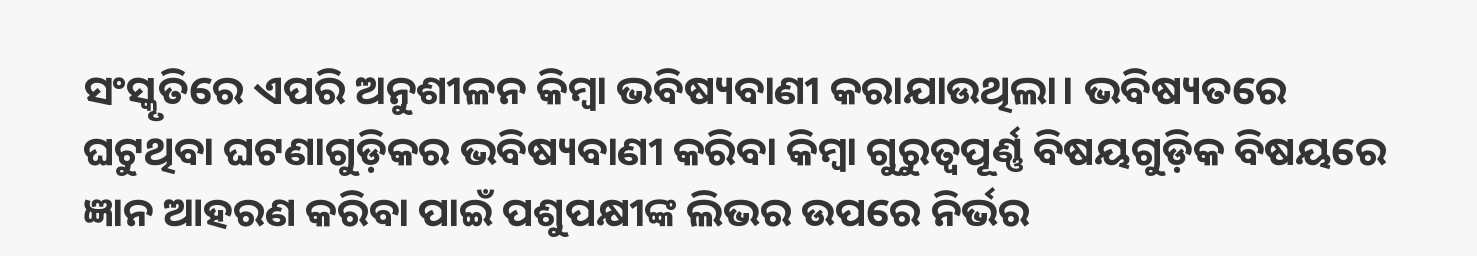ସଂସ୍କୃତିରେ ଏପରି ଅନୁଶୀଳନ କିମ୍ବା ଭବିଷ୍ୟବାଣୀ କରାଯାଉଥିଲା। ଭବିଷ୍ୟତରେ ଘଟୁଥିବା ଘଟଣାଗୁଡ଼ିକର ଭବିଷ୍ୟବାଣୀ କରିବା କିମ୍ବା ଗୁରୁତ୍ୱପୂର୍ଣ୍ଣ ବିଷୟଗୁଡ଼ିକ ବିଷୟରେ ଜ୍ଞାନ ଆହରଣ କରିବା ପାଇଁ ପଶୁପକ୍ଷୀଙ୍କ ଲିଭର ଉପରେ ନିର୍ଭର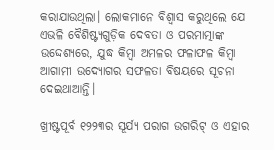କରାଯାଉଥିଲା। ଲୋକମାନେ ବିଶ୍ୱାସ କରୁଥିଲେ ଯେ ଏଭଳି ବୈଶିଷ୍ଟ୍ୟଗୁଡ଼ିକ ଦେବତା ଓ ପରମାତ୍ମାଙ୍କ ଉଦ୍ଦେଶ୍ୟରେ, ଯୁଦ୍ଧ କିମ୍ବା ଅମଳର ଫଳାଫଳ କିମ୍ବା ଆଗାମୀ ଉଦ୍ୟୋଗର ସଫଳତା ବିଷୟରେ ସୂଚନା ଦେଇଥାଆନ୍ତି।

ଖ୍ରୀଷ୍ଟପୂର୍ବ ୧୨୨୩ର ସୂର୍ଯ୍ୟ ପରାଗ ଉଗରିଟ୍ ଓ ଏହାର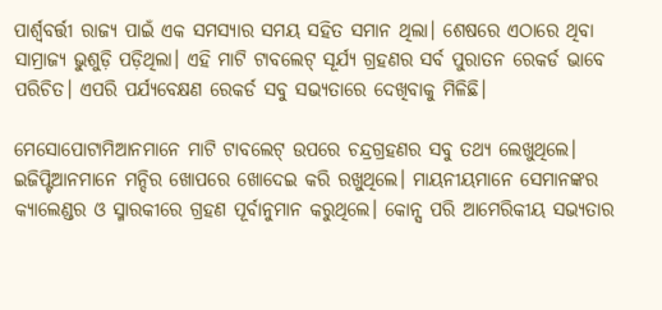ପାର୍ଶ୍ୱବର୍ତ୍ତୀ ରାଜ୍ୟ ପାଇଁ ଏକ ସମସ୍ୟାର ସମୟ ସହିତ ସମାନ ଥିଲା। ଶେଷରେ ଏଠାରେ ଥିବା ସାମ୍ରାଜ୍ୟ ଭୁଶୁଡ଼ି ପଡ଼ିଥିଲା। ଏହି ମାଟି ଟାବଲେଟ୍ ସୂର୍ଯ୍ୟ ଗ୍ରହଣର ସର୍ବ ପୁରାତନ ରେକର୍ଡ ଭାବେ ପରିଚିତ। ଏପରି ପର୍ଯ୍ୟବେକ୍ଷଣ ରେକର୍ଡ ସବୁ ସଭ୍ୟତାରେ ଦେଖିବାକୁ ମିଳିଛି।

ମେସୋପୋଟାମିଆନମାନେ ମାଟି ଟାବଲେଟ୍ ଉପରେ ଚନ୍ଦ୍ରଗ୍ରହଣର ସବୁ ତଥ୍ୟ ଲେଖୁଥିଲେ। ଇଜିପ୍ଟିଆନମାନେ ମନ୍ଦିର ଖୋପରେ ଖୋଦେଇ କରି ରଖୁଥିଲେ। ମାୟନୀୟମାନେ ସେମାନଙ୍କର କ୍ୟାଲେଣ୍ଡର ଓ ସ୍ମାରକୀରେ ଗ୍ରହଣ ପୂର୍ବାନୁମାନ କରୁଥିଲେ। କୋନ୍ସ ପରି ଆମେରିକୀୟ ସଭ୍ୟତାର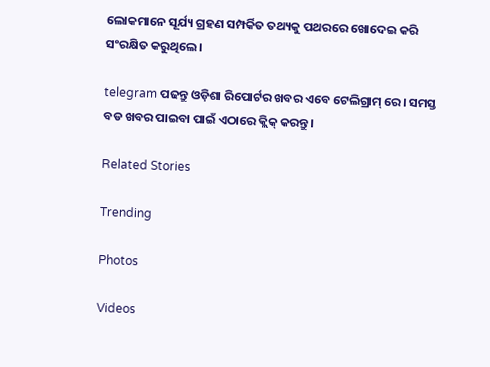ଲୋକମାନେ ସୂର୍ଯ୍ୟ ଗ୍ରହଣ ସମ୍ପର୍କିତ ତଥ୍ୟକୁ ପଥରରେ ଖୋଦେଇ କରି ସଂରକ୍ଷିତ କରୁଥିଲେ।

telegram ପଢନ୍ତୁ ଓଡ଼ିଶା ରିପୋର୍ଟର ଖବର ଏବେ ଟେଲିଗ୍ରାମ୍ ରେ। ସମସ୍ତ ବଡ ଖବର ପାଇବା ପାଇଁ ଏଠାରେ କ୍ଲିକ୍ କରନ୍ତୁ।

Related Stories

Trending

Photos

Videos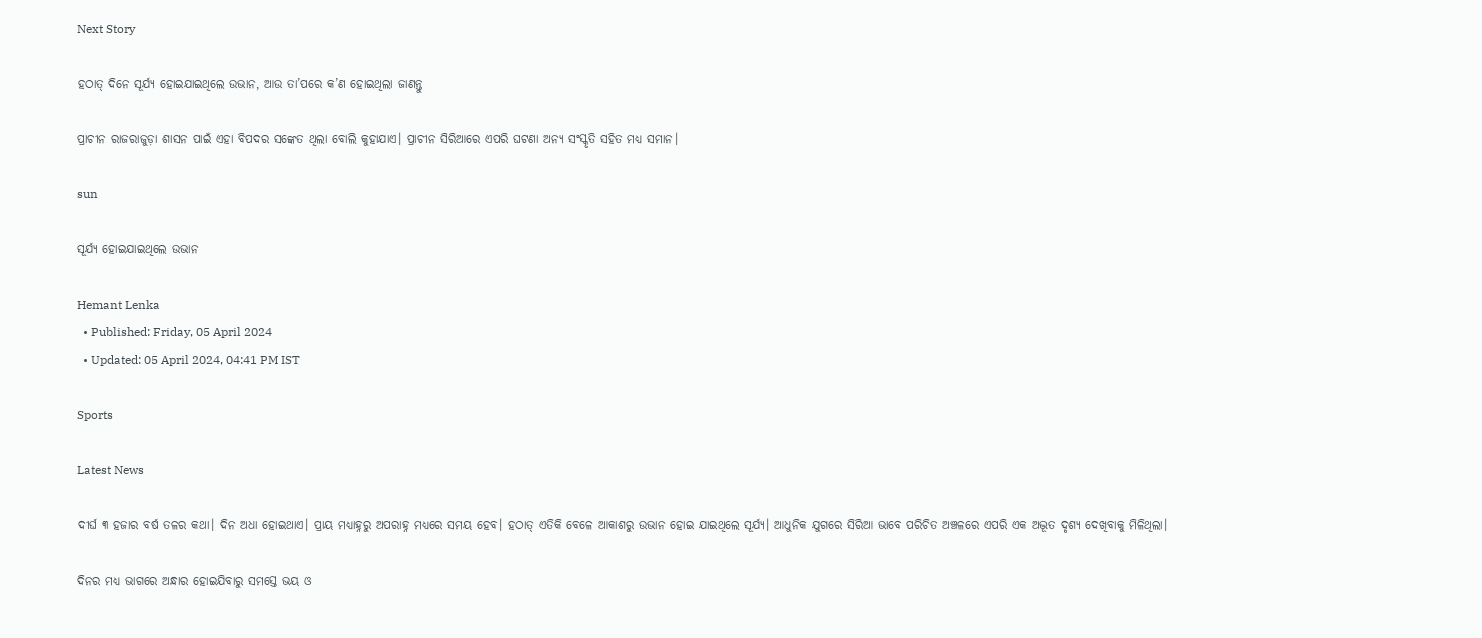Next Story

ହଠାତ୍‌ ଦିନେ ସୂର୍ଯ୍ୟ ହୋଇଯାଇଥିଲେ ଉଭାନ, ଆଉ ତା’ପରେ କ’ଣ ହୋଇଥିଲା ଜାଣନ୍ତୁ

ପ୍ରାଚୀନ ରାଜରାଜୁଡ଼ା ଶାସନ ପାଇଁ ଏହା ବିପଦର ସଙ୍କେତ ଥିଲା ବୋଲି କୁହାଯାଏ। ପ୍ରାଚୀନ ସିରିଆରେ ଏପରି ଘଟଣା ଅନ୍ୟ ସଂସ୍କୃତି ସହିତ ମଧ୍ୟ ସମାନ।

sun

ସୂର୍ଯ୍ୟ ହୋଇଯାଇଥିଲେ ଉଭାନ

Hemant Lenka
  • Published: Friday, 05 April 2024
  • Updated: 05 April 2024, 04:41 PM IST

Sports

Latest News

ଦୀର୍ଘ ୩ ହଜାର ବର୍ଷ ତଳର କଥା। ଦିନ ଅଧା ହୋଇଥାଏ। ପ୍ରାୟ ମଧ୍ୟାହ୍ନରୁ ଅପରାହ୍ନ ମଧ୍ୟରେ ସମୟ ହେବ। ହଠାତ୍‌ ଏତିକି ବେଳେ ଆକାଶରୁ ଉଭାନ ହୋଇ ଯାଇଥିଲେ ସୂର୍ଯ୍ୟ। ଆଧୁନିକ ଯୁଗରେ ସିରିଆ ଭାବେ ପରିଚିତ ଅଞ୍ଚଳରେ ଏପରି ଏକ ଅଦ୍ଭୂତ ଦୃଶ୍ୟ ଦେଖିବାକୁ ମିଳିଥିଲା।

ଦିନର ମଧ୍ୟ ଭାଗରେ ଅନ୍ଧାର ହୋଇଯିବାରୁ ସମସ୍ତେ ଭୟ ଓ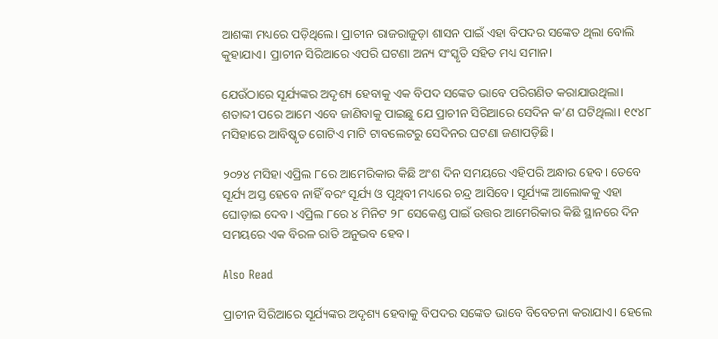ଆଶଙ୍କା ମଧ୍ୟରେ ପଡ଼ିଥିଲେ। ପ୍ରାଚୀନ ରାଜରାଜୁଡ଼ା ଶାସନ ପାଇଁ ଏହା ବିପଦର ସଙ୍କେତ ଥିଲା ବୋଲି କୁହାଯାଏ। ପ୍ରାଚୀନ ସିରିଆରେ ଏପରି ଘଟଣା ଅନ୍ୟ ସଂସ୍କୃତି ସହିତ ମଧ୍ୟ ସମାନ।

ଯେଉଁଠାରେ ସୂର୍ଯ୍ୟଙ୍କର ଅଦୃଶ୍ୟ ହେବାକୁ ଏକ ବିପଦ ସଙ୍କେତ ଭାବେ ପରିଗଣିତ କରାଯାଉଥିଲା। ଶତାବ୍ଦୀ ପରେ ଆମେ ଏବେ ଜାଣିବାକୁ ପାଇଛୁ ଯେ ପ୍ରାଚୀନ ସିରିଆରେ ସେଦିନ କ’ଣ ଘଟିଥିଲା। ୧୯୪୮ ମସିହାରେ ଆବିଷ୍କୃତ ଗୋଟିଏ ମାଟି ଟାବଲେଟରୁ ସେଦିନର ଘଟଣା ଜଣାପଡ଼ିଛି।

୨୦୨୪ ମସିହା ଏପ୍ରିଲ ୮ରେ ଆମେରିକାର କିଛି ଅଂଶ ଦିନ ସମୟରେ ଏହିପରି ଅନ୍ଧାର ହେବ। ତେବେ ସୂର୍ଯ୍ୟ ଅସ୍ତ ହେବେ ନାହିଁ ବରଂ ସୂର୍ଯ୍ୟ ଓ ପୃଥିବୀ ମଧ୍ୟରେ ଚନ୍ଦ୍ର ଆସିବେ। ସୂର୍ଯ୍ୟଙ୍କ ଆଲୋକକୁ ଏହା ଘୋଡ଼ାଇ ଦେବ। ଏପ୍ରିଲ ୮ରେ ୪ ମିନିଟ ୨୮ ସେକେଣ୍ଡ ପାଇଁ ଉତ୍ତର ଆମେରିକାର କିଛି ସ୍ଥାନରେ ଦିନ ସମୟରେ ଏକ ବିରଳ ରାତି ଅନୁଭବ ହେବ।

Also Read

ପ୍ରାଚୀନ ସିରିଆରେ ସୂର୍ଯ୍ୟଙ୍କର ଅଦୃଶ୍ୟ ହେବାକୁ ବିପଦର ସଙ୍କେତ ଭାବେ ବିବେଚନା କରାଯାଏ। ହେଲେ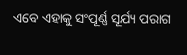ଏବେ ଏହାକୁ ସଂପୂର୍ଣ୍ଣ ସୂର୍ଯ୍ୟ ପରାଗ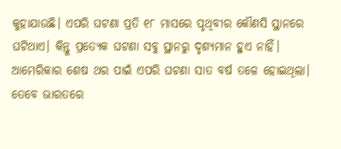କୁହାଯାଉଛି। ଏପରି ଘଟଣା ପ୍ରତି ୧୮ ମାସରେ ପୃଥିବୀର କୌଣସି ସ୍ଥାନରେ ଘଟିଥାଏ। କିନ୍ତୁ ପ୍ରତ୍ୟେକ ଘଟଣା ସବୁ ସ୍ଥାନରୁ ଦୃଶ୍ୟମାନ ହୁଏ ନାହିଁ। ଆମେରିକାର ଶେଷ ଥର ପାଇଁ ଏପରି ଘଟଣା ସାତ ବର୍ଷ ତଳେ ହୋଇଥିଲା। ତେବେ ଭାରତରେ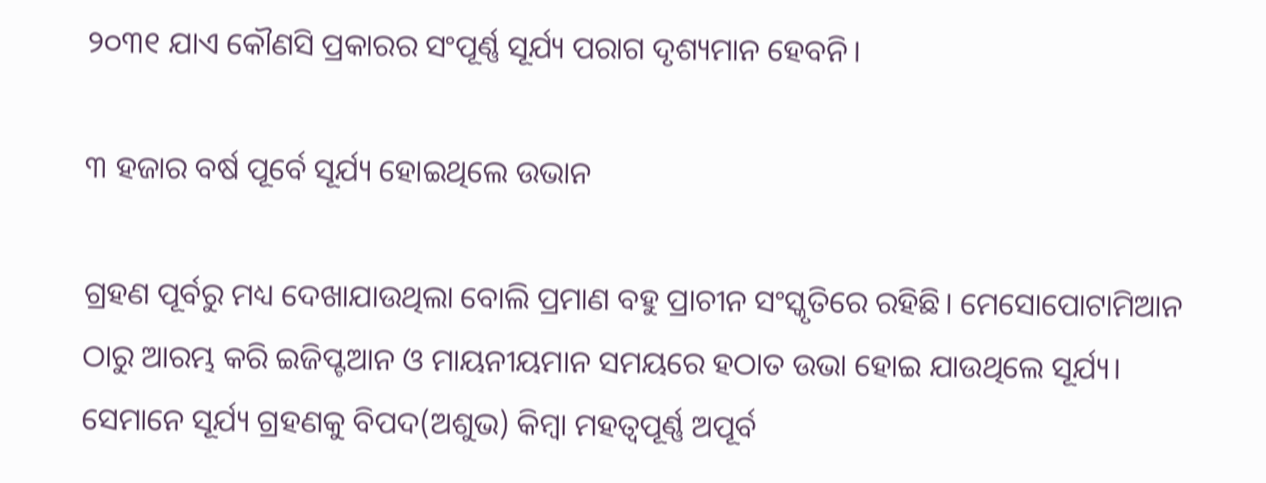୨୦୩୧ ଯାଏ କୌଣସି ପ୍ରକାରର ସଂପୂର୍ଣ୍ଣ ସୂର୍ଯ୍ୟ ପରାଗ ଦୃଶ୍ୟମାନ ହେବନି।

୩ ହଜାର ବର୍ଷ ପୂର୍ବେ ସୂର୍ଯ୍ୟ ହୋଇଥିଲେ ଉଭାନ

ଗ୍ରହଣ ପୂର୍ବରୁ ମଧ୍ୟ ଦେଖାଯାଉଥିଲା ବୋଲି ପ୍ରମାଣ ବହୁ ପ୍ରାଚୀନ ସଂସ୍କୃତିରେ ରହିଛି। ମେସୋପୋଟାମିଆନ ଠାରୁ ଆରମ୍ଭ କରି ଇଜିପ୍ଟଆନ ଓ ମାୟନୀୟମାନ ସମୟରେ ହଠାତ ଉଭା ହୋଇ ଯାଉଥିଲେ ସୂର୍ଯ୍ୟ। ସେମାନେ ସୂର୍ଯ୍ୟ ଗ୍ରହଣକୁ ବିପଦ(ଅଶୁଭ) କିମ୍ବା ମହତ୍ୱପୂର୍ଣ୍ଣ ଅପୂର୍ବ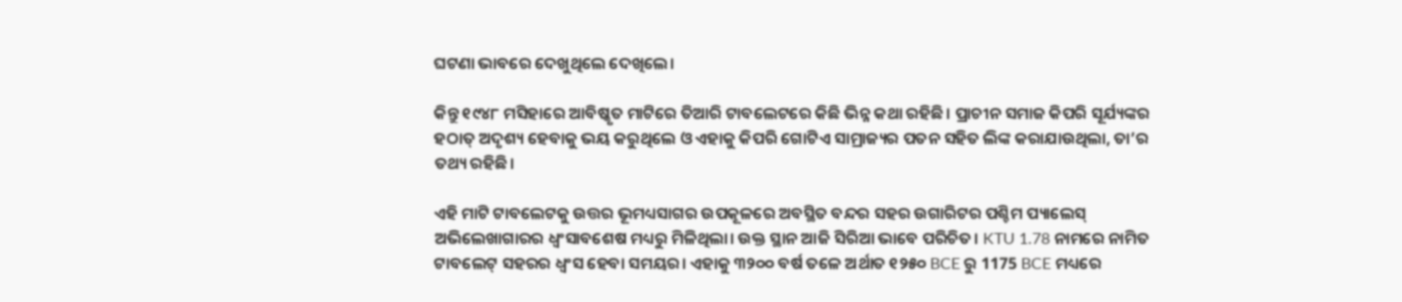ଘଟଣା ଭାବରେ ଦେଖୁଥିଲେ ଦେଖିଲେ।

କିନ୍ତୁ ୧୯୪୮ ମସିହାରେ ଆବିଷ୍କୃତ ମାଟିରେ ତିଆରି ଟାବଲେଟରେ କିଛି ଭିନ୍ନ କଥା ରହିଛି। ପ୍ରାଚୀନ ସମାଜ କିପରି ସୂର୍ଯ୍ୟଙ୍କର ହଠାତ୍ ଅଦୃଶ୍ୟ ହେବାକୁ ଭୟ କରୁଥିଲେ ଓ ଏହାକୁ କିପରି ଗୋଟିଏ ସାମ୍ରାଜ୍ୟର ପତନ ସହିତ ଲିଙ୍କ କରାଯାଉଥିଲା, ତା’ର ତଥ୍ୟ ରହିଛି।

ଏହି ମାଟି ଟାବଲେଟକୁ ଉତ୍ତର ଭୂମଧ୍ୟସାଗର ଉପକୂଳରେ ଅବସ୍ଥିତ ବନ୍ଦର ସହର ଉଗାରିଟର ପଶ୍ଚିମ ପ୍ୟାଲେସ୍ ଅଭିଲେଖାଗାରର ଧ୍ୱଂସାବଶେଷ ମଧ୍ୟରୁ ମିଳିଥିଲା। ଉକ୍ତ ସ୍ଥାନ ଆଜି ସିରିଆ ଭାବେ ପରିଚିତ। KTU 1.78 ନାମରେ ନାମିତ ଟାବଲେଟ୍ ସହରର ଧ୍ୱଂସ ହେବା ସମୟର। ଏହାକୁ ୩୨୦୦ ବର୍ଷ ତଳେ ଅର୍ଥାତ ୧୨୫୦ BCE ରୁ 1175 BCE ମଧ୍ୟରେ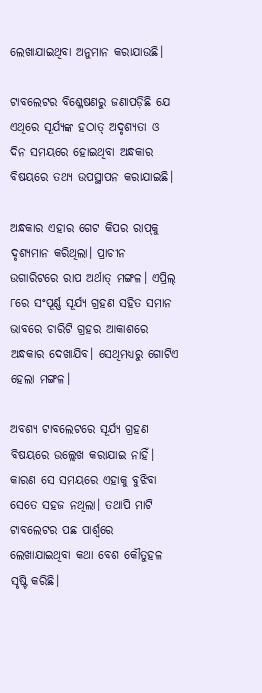ଲେଖାଯାଇଥିବା ଅନୁମାନ କରାଯାଉଛି।

ଟାବଲେଟର ବିଶ୍ଳେଷଣରୁ ଜଣାପଡ଼ିଛି ଯେ ଏଥିରେ ସୂର୍ଯ୍ୟଙ୍କ ହଠାତ୍ ଅଦୃଶ୍ୟତା ଓ ଦିନ ସମୟରେ ହୋଇଥିବା ଅନ୍ଧକାର ବିଷୟରେ ତଥ୍ୟ ଉପସ୍ଥାପନ କରାଯାଇଛି।

ଅନ୍ଧକାର ଏହାର ଗେଟ କିପର ରାପ୍‌କୁ ଦୃଶ୍ୟମାନ କରିଥିଲା। ପ୍ରାଚୀନ ଉଗାରିଟରେ ରାପ ଅର୍ଥାତ୍ ମଙ୍ଗଳ। ଏପ୍ରିଲ୍ ୮ରେ ସଂପୂର୍ଣ୍ଣ ସୂର୍ଯ୍ୟ ଗ୍ରହଣ ସହିତ ସମାନ ଭାବରେ ଚାରିଟି ଗ୍ରହର ଆକାଶରେ ଅନ୍ଧକାର ଦେଖାଯିବ। ସେଥିମଧ୍ୟରୁ ଗୋଟିଏ ହେଲା ମଙ୍ଗଳ।

ଅବଶ୍ୟ ଟାବଲେଟରେ ସୂର୍ଯ୍ୟ ଗ୍ରହଣ ବିଷୟରେ ଉଲ୍ଲେଖ କରାଯାଇ ନାହିଁ। କାରଣ ସେ ସମୟରେ ଏହାକୁ ବୁଝିବା ସେତେ ସହଜ ନଥିଲା। ତଥାପି ମାଟି ଟାବଲେଟର ପଛ ପାର୍ଶ୍ୱରେ ଲେଖାଯାଇଥିବା କଥା ବେଶ କୌତୁହଳ ସୃଷ୍ଟି କରିଛି।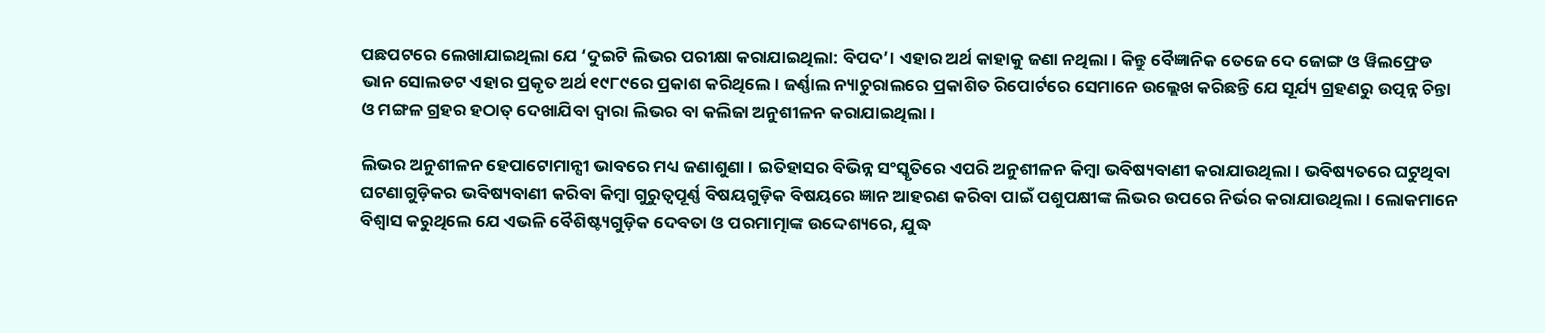ପଛପଟରେ ଲେଖାଯାଇଥିଲା ଯେ ‘ଦୁଇଟି ଲିଭର ପରୀକ୍ଷା କରାଯାଇଥିଲା: ବିପଦ’। ଏହାର ଅର୍ଥ କାହାକୁ ଜଣା ନଥିଲା। କିନ୍ତୁ ବୈଜ୍ଞାନିକ ତେଜେ ଦେ ଜୋଙ୍ଗ ଓ ୱିଲଫ୍ରେଡ ଭାନ ସୋଲଡଟ ଏହାର ପ୍ରକୃତ ଅର୍ଥ ୧୯୮୯ରେ ପ୍ରକାଶ କରିଥିଲେ। ଜର୍ଣ୍ଣାଲ ନ୍ୟାଚୁରାଲରେ ପ୍ରକାଶିତ ରିପୋର୍ଟରେ ସେମାନେ ଉଲ୍ଲେଖ କରିଛନ୍ତି ଯେ ସୂର୍ଯ୍ୟ ଗ୍ରହଣରୁ ଉତ୍ପନ୍ନ ଚିନ୍ତା ଓ ମଙ୍ଗଳ ଗ୍ରହର ହଠାତ୍ ଦେଖାଯିବା ଦ୍ୱାରା ଲିଭର ବା କଲିଜା ଅନୁଶୀଳନ କରାଯାଇଥିଲା।

ଲିଭର ଅନୁଶୀଳନ ହେପାଟୋମାନ୍ସୀ ଭାବରେ ମଧ୍ୟ ଜଣାଶୁଣା। ଇତିହାସର ବିଭିନ୍ନ ସଂସ୍କୃତିରେ ଏପରି ଅନୁଶୀଳନ କିମ୍ବା ଭବିଷ୍ୟବାଣୀ କରାଯାଉଥିଲା। ଭବିଷ୍ୟତରେ ଘଟୁଥିବା ଘଟଣାଗୁଡ଼ିକର ଭବିଷ୍ୟବାଣୀ କରିବା କିମ୍ବା ଗୁରୁତ୍ୱପୂର୍ଣ୍ଣ ବିଷୟଗୁଡ଼ିକ ବିଷୟରେ ଜ୍ଞାନ ଆହରଣ କରିବା ପାଇଁ ପଶୁପକ୍ଷୀଙ୍କ ଲିଭର ଉପରେ ନିର୍ଭର କରାଯାଉଥିଲା। ଲୋକମାନେ ବିଶ୍ୱାସ କରୁଥିଲେ ଯେ ଏଭଳି ବୈଶିଷ୍ଟ୍ୟଗୁଡ଼ିକ ଦେବତା ଓ ପରମାତ୍ମାଙ୍କ ଉଦ୍ଦେଶ୍ୟରେ, ଯୁଦ୍ଧ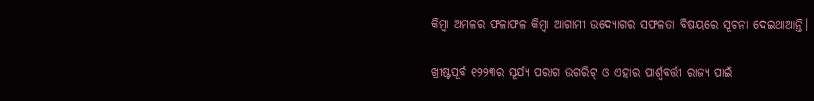କିମ୍ବା ଅମଳର ଫଳାଫଳ କିମ୍ବା ଆଗାମୀ ଉଦ୍ୟୋଗର ସଫଳତା ବିଷୟରେ ସୂଚନା ଦେଇଥାଆନ୍ତି।

ଖ୍ରୀଷ୍ଟପୂର୍ବ ୧୨୨୩ର ସୂର୍ଯ୍ୟ ପରାଗ ଉଗରିଟ୍ ଓ ଏହାର ପାର୍ଶ୍ୱବର୍ତ୍ତୀ ରାଜ୍ୟ ପାଇଁ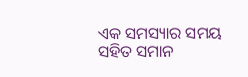ଏକ ସମସ୍ୟାର ସମୟ ସହିତ ସମାନ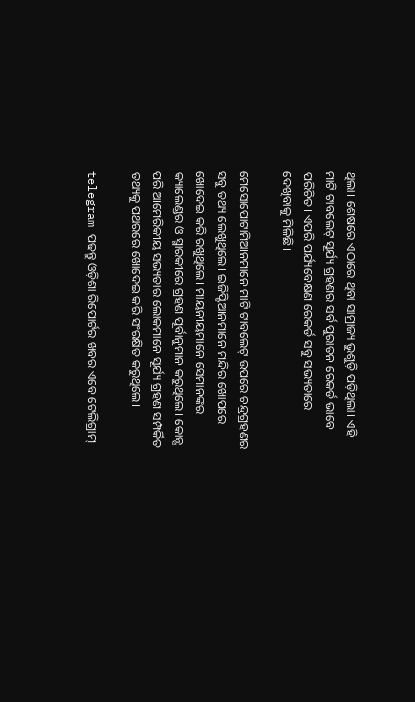ଥିଲା। ଶେଷରେ ଏଠାରେ ଥିବା ସାମ୍ରାଜ୍ୟ ଭୁଶୁଡ଼ି ପଡ଼ିଥିଲା। ଏହି ମାଟି ଟାବଲେଟ୍ ସୂର୍ଯ୍ୟ ଗ୍ରହଣର ସର୍ବ ପୁରାତନ ରେକର୍ଡ ଭାବେ ପରିଚିତ। ଏପରି ପର୍ଯ୍ୟବେକ୍ଷଣ ରେକର୍ଡ ସବୁ ସଭ୍ୟତାରେ ଦେଖିବାକୁ ମିଳିଛି।

ମେସୋପୋଟାମିଆନମାନେ ମାଟି ଟାବଲେଟ୍ ଉପରେ ଚନ୍ଦ୍ରଗ୍ରହଣର ସବୁ ତଥ୍ୟ ଲେଖୁଥିଲେ। ଇଜିପ୍ଟିଆନମାନେ ମନ୍ଦିର ଖୋପରେ ଖୋଦେଇ କରି ରଖୁଥିଲେ। ମାୟନୀୟମାନେ ସେମାନଙ୍କର କ୍ୟାଲେଣ୍ଡର ଓ ସ୍ମାରକୀରେ ଗ୍ରହଣ ପୂର୍ବାନୁମାନ କରୁଥିଲେ। କୋନ୍ସ ପରି ଆମେରିକୀୟ ସଭ୍ୟତାର ଲୋକମାନେ ସୂର୍ଯ୍ୟ ଗ୍ରହଣ ସମ୍ପର୍କିତ ତଥ୍ୟକୁ ପଥରରେ ଖୋଦେଇ କରି ସଂରକ୍ଷିତ କରୁଥିଲେ।

telegram ପଢନ୍ତୁ ଓଡ଼ିଶା ରିପୋର୍ଟର ଖବର ଏବେ ଟେଲିଗ୍ରାମ୍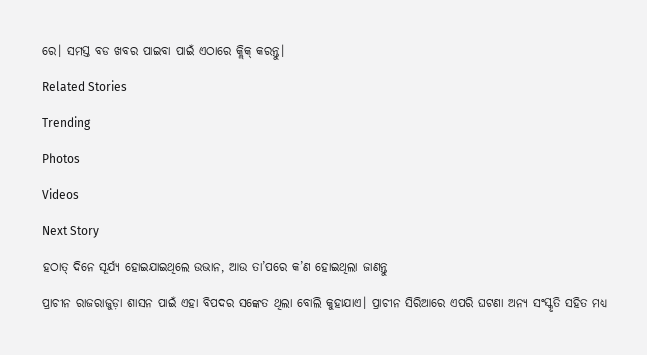ରେ। ସମସ୍ତ ବଡ ଖବର ପାଇବା ପାଇଁ ଏଠାରେ କ୍ଲିକ୍ କରନ୍ତୁ।

Related Stories

Trending

Photos

Videos

Next Story

ହଠାତ୍‌ ଦିନେ ସୂର୍ଯ୍ୟ ହୋଇଯାଇଥିଲେ ଉଭାନ, ଆଉ ତା’ପରେ କ’ଣ ହୋଇଥିଲା ଜାଣନ୍ତୁ

ପ୍ରାଚୀନ ରାଜରାଜୁଡ଼ା ଶାସନ ପାଇଁ ଏହା ବିପଦର ସଙ୍କେତ ଥିଲା ବୋଲି କୁହାଯାଏ। ପ୍ରାଚୀନ ସିରିଆରେ ଏପରି ଘଟଣା ଅନ୍ୟ ସଂସ୍କୃତି ସହିତ ମଧ୍ୟ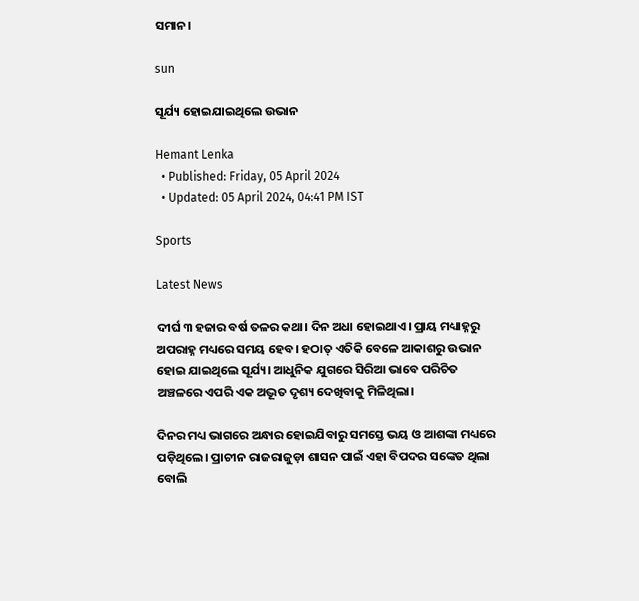ସମାନ।

sun

ସୂର୍ଯ୍ୟ ହୋଇଯାଇଥିଲେ ଉଭାନ

Hemant Lenka
  • Published: Friday, 05 April 2024
  • Updated: 05 April 2024, 04:41 PM IST

Sports

Latest News

ଦୀର୍ଘ ୩ ହଜାର ବର୍ଷ ତଳର କଥା। ଦିନ ଅଧା ହୋଇଥାଏ। ପ୍ରାୟ ମଧ୍ୟାହ୍ନରୁ ଅପରାହ୍ନ ମଧ୍ୟରେ ସମୟ ହେବ। ହଠାତ୍‌ ଏତିକି ବେଳେ ଆକାଶରୁ ଉଭାନ ହୋଇ ଯାଇଥିଲେ ସୂର୍ଯ୍ୟ। ଆଧୁନିକ ଯୁଗରେ ସିରିଆ ଭାବେ ପରିଚିତ ଅଞ୍ଚଳରେ ଏପରି ଏକ ଅଦ୍ଭୂତ ଦୃଶ୍ୟ ଦେଖିବାକୁ ମିଳିଥିଲା।

ଦିନର ମଧ୍ୟ ଭାଗରେ ଅନ୍ଧାର ହୋଇଯିବାରୁ ସମସ୍ତେ ଭୟ ଓ ଆଶଙ୍କା ମଧ୍ୟରେ ପଡ଼ିଥିଲେ। ପ୍ରାଚୀନ ରାଜରାଜୁଡ଼ା ଶାସନ ପାଇଁ ଏହା ବିପଦର ସଙ୍କେତ ଥିଲା ବୋଲି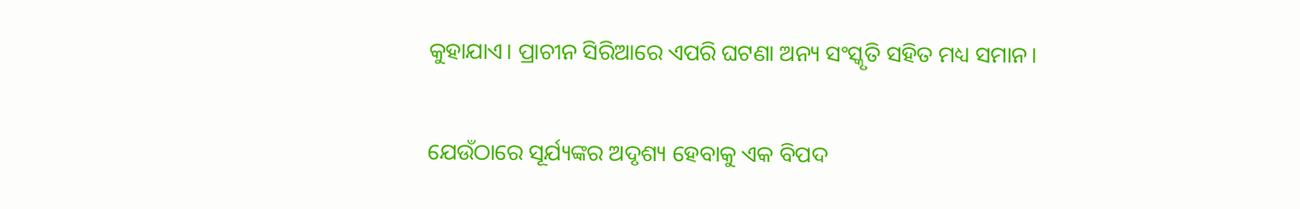କୁହାଯାଏ। ପ୍ରାଚୀନ ସିରିଆରେ ଏପରି ଘଟଣା ଅନ୍ୟ ସଂସ୍କୃତି ସହିତ ମଧ୍ୟ ସମାନ।

ଯେଉଁଠାରେ ସୂର୍ଯ୍ୟଙ୍କର ଅଦୃଶ୍ୟ ହେବାକୁ ଏକ ବିପଦ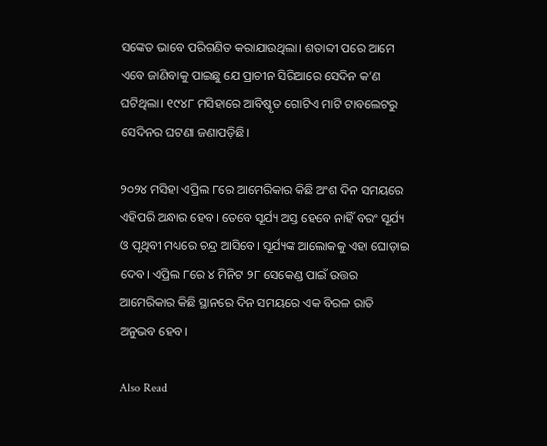ସଙ୍କେତ ଭାବେ ପରିଗଣିତ କରାଯାଉଥିଲା। ଶତାବ୍ଦୀ ପରେ ଆମେ ଏବେ ଜାଣିବାକୁ ପାଇଛୁ ଯେ ପ୍ରାଚୀନ ସିରିଆରେ ସେଦିନ କ’ଣ ଘଟିଥିଲା। ୧୯୪୮ ମସିହାରେ ଆବିଷ୍କୃତ ଗୋଟିଏ ମାଟି ଟାବଲେଟରୁ ସେଦିନର ଘଟଣା ଜଣାପଡ଼ିଛି।

୨୦୨୪ ମସିହା ଏପ୍ରିଲ ୮ରେ ଆମେରିକାର କିଛି ଅଂଶ ଦିନ ସମୟରେ ଏହିପରି ଅନ୍ଧାର ହେବ। ତେବେ ସୂର୍ଯ୍ୟ ଅସ୍ତ ହେବେ ନାହିଁ ବରଂ ସୂର୍ଯ୍ୟ ଓ ପୃଥିବୀ ମଧ୍ୟରେ ଚନ୍ଦ୍ର ଆସିବେ। ସୂର୍ଯ୍ୟଙ୍କ ଆଲୋକକୁ ଏହା ଘୋଡ଼ାଇ ଦେବ। ଏପ୍ରିଲ ୮ରେ ୪ ମିନିଟ ୨୮ ସେକେଣ୍ଡ ପାଇଁ ଉତ୍ତର ଆମେରିକାର କିଛି ସ୍ଥାନରେ ଦିନ ସମୟରେ ଏକ ବିରଳ ରାତି ଅନୁଭବ ହେବ।

Also Read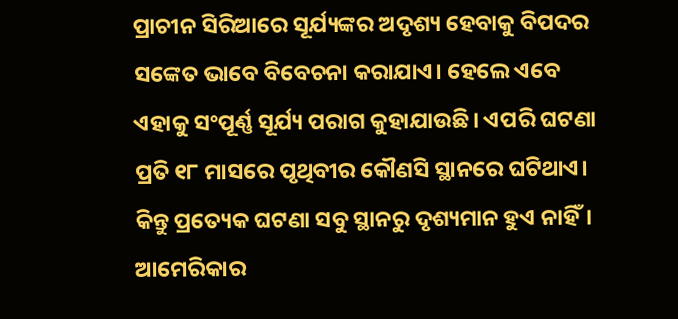ପ୍ରାଚୀନ ସିରିଆରେ ସୂର୍ଯ୍ୟଙ୍କର ଅଦୃଶ୍ୟ ହେବାକୁ ବିପଦର ସଙ୍କେତ ଭାବେ ବିବେଚନା କରାଯାଏ। ହେଲେ ଏବେ ଏହାକୁ ସଂପୂର୍ଣ୍ଣ ସୂର୍ଯ୍ୟ ପରାଗ କୁହାଯାଉଛି। ଏପରି ଘଟଣା ପ୍ରତି ୧୮ ମାସରେ ପୃଥିବୀର କୌଣସି ସ୍ଥାନରେ ଘଟିଥାଏ। କିନ୍ତୁ ପ୍ରତ୍ୟେକ ଘଟଣା ସବୁ ସ୍ଥାନରୁ ଦୃଶ୍ୟମାନ ହୁଏ ନାହିଁ। ଆମେରିକାର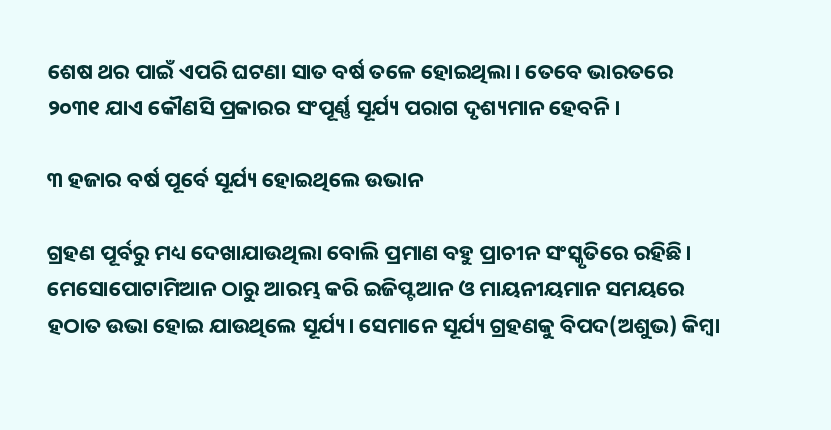ଶେଷ ଥର ପାଇଁ ଏପରି ଘଟଣା ସାତ ବର୍ଷ ତଳେ ହୋଇଥିଲା। ତେବେ ଭାରତରେ ୨୦୩୧ ଯାଏ କୌଣସି ପ୍ରକାରର ସଂପୂର୍ଣ୍ଣ ସୂର୍ଯ୍ୟ ପରାଗ ଦୃଶ୍ୟମାନ ହେବନି।

୩ ହଜାର ବର୍ଷ ପୂର୍ବେ ସୂର୍ଯ୍ୟ ହୋଇଥିଲେ ଉଭାନ

ଗ୍ରହଣ ପୂର୍ବରୁ ମଧ୍ୟ ଦେଖାଯାଉଥିଲା ବୋଲି ପ୍ରମାଣ ବହୁ ପ୍ରାଚୀନ ସଂସ୍କୃତିରେ ରହିଛି। ମେସୋପୋଟାମିଆନ ଠାରୁ ଆରମ୍ଭ କରି ଇଜିପ୍ଟଆନ ଓ ମାୟନୀୟମାନ ସମୟରେ ହଠାତ ଉଭା ହୋଇ ଯାଉଥିଲେ ସୂର୍ଯ୍ୟ। ସେମାନେ ସୂର୍ଯ୍ୟ ଗ୍ରହଣକୁ ବିପଦ(ଅଶୁଭ) କିମ୍ବା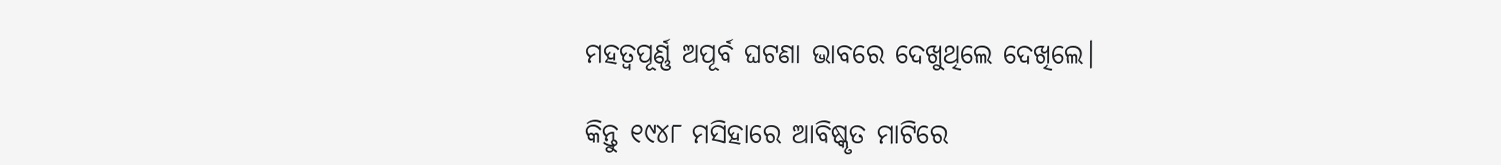ମହତ୍ୱପୂର୍ଣ୍ଣ ଅପୂର୍ବ ଘଟଣା ଭାବରେ ଦେଖୁଥିଲେ ଦେଖିଲେ।

କିନ୍ତୁ ୧୯୪୮ ମସିହାରେ ଆବିଷ୍କୃତ ମାଟିରେ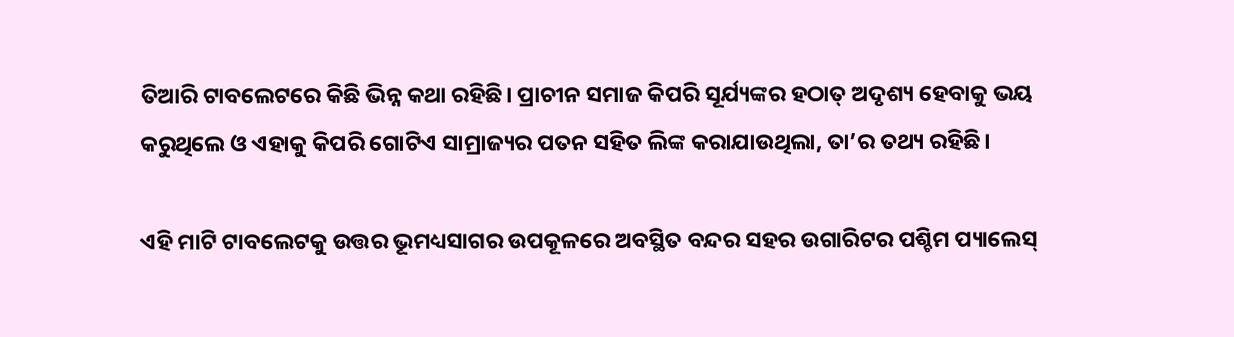ତିଆରି ଟାବଲେଟରେ କିଛି ଭିନ୍ନ କଥା ରହିଛି। ପ୍ରାଚୀନ ସମାଜ କିପରି ସୂର୍ଯ୍ୟଙ୍କର ହଠାତ୍ ଅଦୃଶ୍ୟ ହେବାକୁ ଭୟ କରୁଥିଲେ ଓ ଏହାକୁ କିପରି ଗୋଟିଏ ସାମ୍ରାଜ୍ୟର ପତନ ସହିତ ଲିଙ୍କ କରାଯାଉଥିଲା, ତା’ର ତଥ୍ୟ ରହିଛି।

ଏହି ମାଟି ଟାବଲେଟକୁ ଉତ୍ତର ଭୂମଧ୍ୟସାଗର ଉପକୂଳରେ ଅବସ୍ଥିତ ବନ୍ଦର ସହର ଉଗାରିଟର ପଶ୍ଚିମ ପ୍ୟାଲେସ୍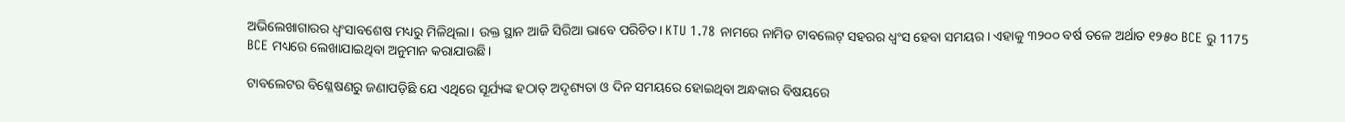ଅଭିଲେଖାଗାରର ଧ୍ୱଂସାବଶେଷ ମଧ୍ୟରୁ ମିଳିଥିଲା। ଉକ୍ତ ସ୍ଥାନ ଆଜି ସିରିଆ ଭାବେ ପରିଚିତ। KTU 1.78 ନାମରେ ନାମିତ ଟାବଲେଟ୍ ସହରର ଧ୍ୱଂସ ହେବା ସମୟର। ଏହାକୁ ୩୨୦୦ ବର୍ଷ ତଳେ ଅର୍ଥାତ ୧୨୫୦ BCE ରୁ 1175 BCE ମଧ୍ୟରେ ଲେଖାଯାଇଥିବା ଅନୁମାନ କରାଯାଉଛି।

ଟାବଲେଟର ବିଶ୍ଳେଷଣରୁ ଜଣାପଡ଼ିଛି ଯେ ଏଥିରେ ସୂର୍ଯ୍ୟଙ୍କ ହଠାତ୍ ଅଦୃଶ୍ୟତା ଓ ଦିନ ସମୟରେ ହୋଇଥିବା ଅନ୍ଧକାର ବିଷୟରେ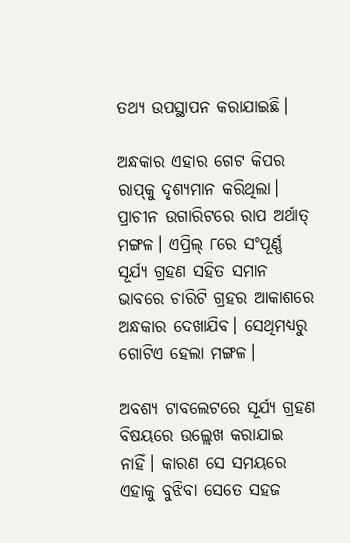ତଥ୍ୟ ଉପସ୍ଥାପନ କରାଯାଇଛି।

ଅନ୍ଧକାର ଏହାର ଗେଟ କିପର ରାପ୍‌କୁ ଦୃଶ୍ୟମାନ କରିଥିଲା। ପ୍ରାଚୀନ ଉଗାରିଟରେ ରାପ ଅର୍ଥାତ୍ ମଙ୍ଗଳ। ଏପ୍ରିଲ୍ ୮ରେ ସଂପୂର୍ଣ୍ଣ ସୂର୍ଯ୍ୟ ଗ୍ରହଣ ସହିତ ସମାନ ଭାବରେ ଚାରିଟି ଗ୍ରହର ଆକାଶରେ ଅନ୍ଧକାର ଦେଖାଯିବ। ସେଥିମଧ୍ୟରୁ ଗୋଟିଏ ହେଲା ମଙ୍ଗଳ।

ଅବଶ୍ୟ ଟାବଲେଟରେ ସୂର୍ଯ୍ୟ ଗ୍ରହଣ ବିଷୟରେ ଉଲ୍ଲେଖ କରାଯାଇ ନାହିଁ। କାରଣ ସେ ସମୟରେ ଏହାକୁ ବୁଝିବା ସେତେ ସହଜ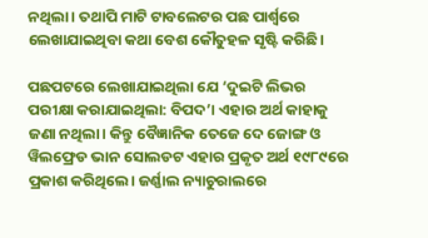ନଥିଲା। ତଥାପି ମାଟି ଟାବଲେଟର ପଛ ପାର୍ଶ୍ୱରେ ଲେଖାଯାଇଥିବା କଥା ବେଶ କୌତୁହଳ ସୃଷ୍ଟି କରିଛି।

ପଛପଟରେ ଲେଖାଯାଇଥିଲା ଯେ ‘ଦୁଇଟି ଲିଭର ପରୀକ୍ଷା କରାଯାଇଥିଲା: ବିପଦ’। ଏହାର ଅର୍ଥ କାହାକୁ ଜଣା ନଥିଲା। କିନ୍ତୁ ବୈଜ୍ଞାନିକ ତେଜେ ଦେ ଜୋଙ୍ଗ ଓ ୱିଲଫ୍ରେଡ ଭାନ ସୋଲଡଟ ଏହାର ପ୍ରକୃତ ଅର୍ଥ ୧୯୮୯ରେ ପ୍ରକାଶ କରିଥିଲେ। ଜର୍ଣ୍ଣାଲ ନ୍ୟାଚୁରାଲରେ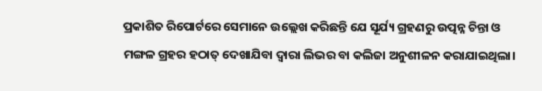ପ୍ରକାଶିତ ରିପୋର୍ଟରେ ସେମାନେ ଉଲ୍ଲେଖ କରିଛନ୍ତି ଯେ ସୂର୍ଯ୍ୟ ଗ୍ରହଣରୁ ଉତ୍ପନ୍ନ ଚିନ୍ତା ଓ ମଙ୍ଗଳ ଗ୍ରହର ହଠାତ୍ ଦେଖାଯିବା ଦ୍ୱାରା ଲିଭର ବା କଲିଜା ଅନୁଶୀଳନ କରାଯାଇଥିଲା।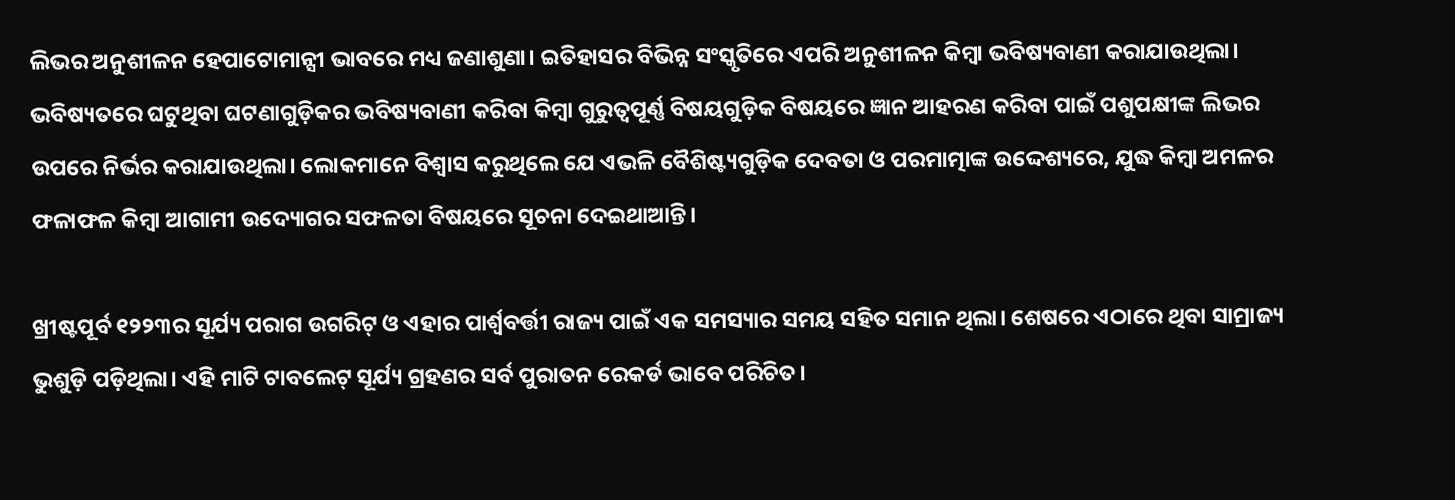ଲିଭର ଅନୁଶୀଳନ ହେପାଟୋମାନ୍ସୀ ଭାବରେ ମଧ୍ୟ ଜଣାଶୁଣା। ଇତିହାସର ବିଭିନ୍ନ ସଂସ୍କୃତିରେ ଏପରି ଅନୁଶୀଳନ କିମ୍ବା ଭବିଷ୍ୟବାଣୀ କରାଯାଉଥିଲା। ଭବିଷ୍ୟତରେ ଘଟୁଥିବା ଘଟଣାଗୁଡ଼ିକର ଭବିଷ୍ୟବାଣୀ କରିବା କିମ୍ବା ଗୁରୁତ୍ୱପୂର୍ଣ୍ଣ ବିଷୟଗୁଡ଼ିକ ବିଷୟରେ ଜ୍ଞାନ ଆହରଣ କରିବା ପାଇଁ ପଶୁପକ୍ଷୀଙ୍କ ଲିଭର ଉପରେ ନିର୍ଭର କରାଯାଉଥିଲା। ଲୋକମାନେ ବିଶ୍ୱାସ କରୁଥିଲେ ଯେ ଏଭଳି ବୈଶିଷ୍ଟ୍ୟଗୁଡ଼ିକ ଦେବତା ଓ ପରମାତ୍ମାଙ୍କ ଉଦ୍ଦେଶ୍ୟରେ, ଯୁଦ୍ଧ କିମ୍ବା ଅମଳର ଫଳାଫଳ କିମ୍ବା ଆଗାମୀ ଉଦ୍ୟୋଗର ସଫଳତା ବିଷୟରେ ସୂଚନା ଦେଇଥାଆନ୍ତି।

ଖ୍ରୀଷ୍ଟପୂର୍ବ ୧୨୨୩ର ସୂର୍ଯ୍ୟ ପରାଗ ଉଗରିଟ୍ ଓ ଏହାର ପାର୍ଶ୍ୱବର୍ତ୍ତୀ ରାଜ୍ୟ ପାଇଁ ଏକ ସମସ୍ୟାର ସମୟ ସହିତ ସମାନ ଥିଲା। ଶେଷରେ ଏଠାରେ ଥିବା ସାମ୍ରାଜ୍ୟ ଭୁଶୁଡ଼ି ପଡ଼ିଥିଲା। ଏହି ମାଟି ଟାବଲେଟ୍ ସୂର୍ଯ୍ୟ ଗ୍ରହଣର ସର୍ବ ପୁରାତନ ରେକର୍ଡ ଭାବେ ପରିଚିତ।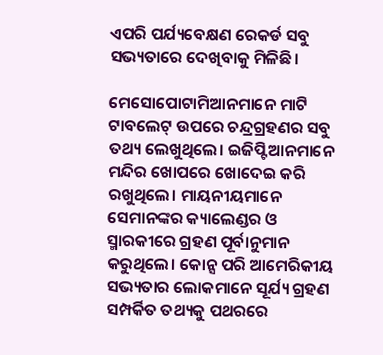ଏପରି ପର୍ଯ୍ୟବେକ୍ଷଣ ରେକର୍ଡ ସବୁ ସଭ୍ୟତାରେ ଦେଖିବାକୁ ମିଳିଛି।

ମେସୋପୋଟାମିଆନମାନେ ମାଟି ଟାବଲେଟ୍ ଉପରେ ଚନ୍ଦ୍ରଗ୍ରହଣର ସବୁ ତଥ୍ୟ ଲେଖୁଥିଲେ। ଇଜିପ୍ଟିଆନମାନେ ମନ୍ଦିର ଖୋପରେ ଖୋଦେଇ କରି ରଖୁଥିଲେ। ମାୟନୀୟମାନେ ସେମାନଙ୍କର କ୍ୟାଲେଣ୍ଡର ଓ ସ୍ମାରକୀରେ ଗ୍ରହଣ ପୂର୍ବାନୁମାନ କରୁଥିଲେ। କୋନ୍ସ ପରି ଆମେରିକୀୟ ସଭ୍ୟତାର ଲୋକମାନେ ସୂର୍ଯ୍ୟ ଗ୍ରହଣ ସମ୍ପର୍କିତ ତଥ୍ୟକୁ ପଥରରେ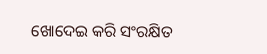ଖୋଦେଇ କରି ସଂରକ୍ଷିତ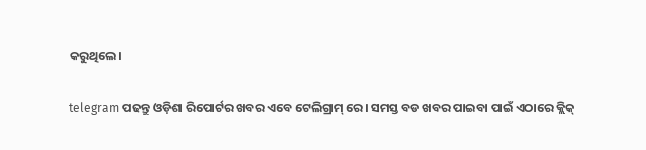କରୁଥିଲେ।

telegram ପଢନ୍ତୁ ଓଡ଼ିଶା ରିପୋର୍ଟର ଖବର ଏବେ ଟେଲିଗ୍ରାମ୍ ରେ। ସମସ୍ତ ବଡ ଖବର ପାଇବା ପାଇଁ ଏଠାରେ କ୍ଲିକ୍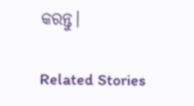କରନ୍ତୁ।

Related Stories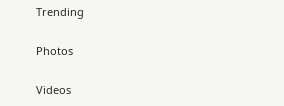Trending

Photos

Videos